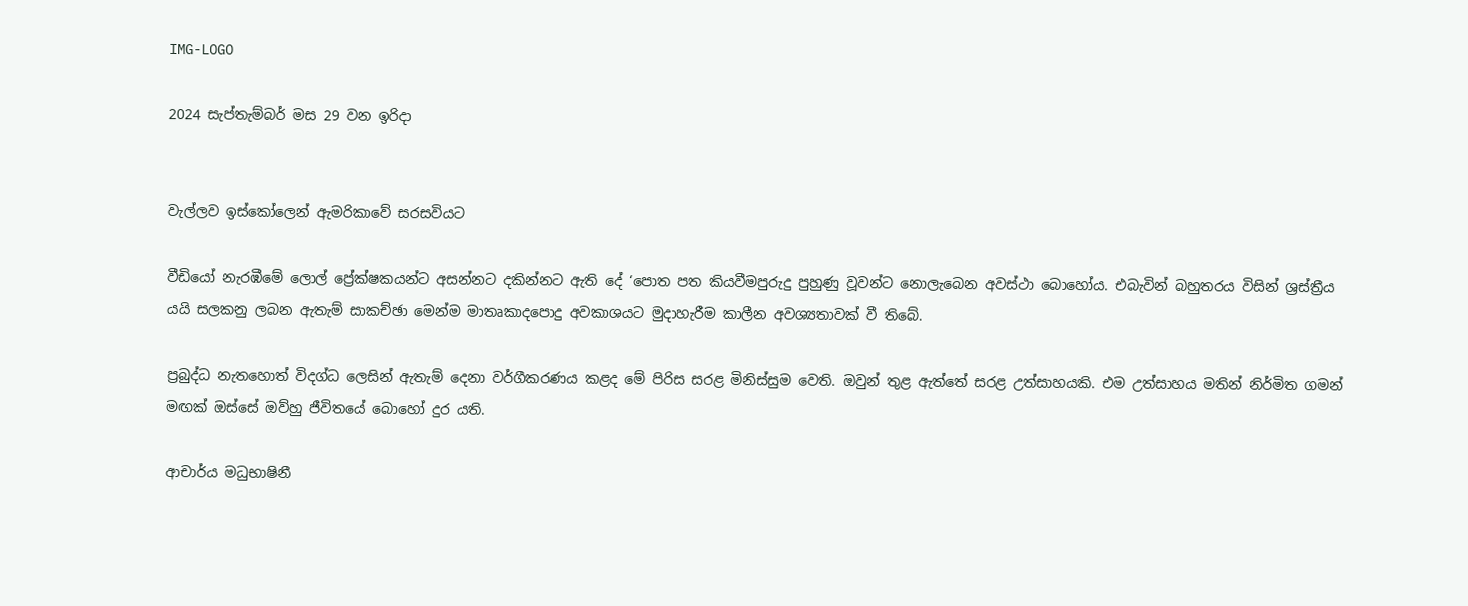IMG-LOGO

2024 සැප්තැම්බර් මස 29 වන ඉරිදා


වැල්ලව ඉස්කෝලෙන් ඇමරිකාවේ සරසවියට

වීඩියෝ නැරඹීමේ ලොල් ප්‍රේක්ෂකයන්ට අසන්නට දකින්නට ඇති දේ ‘පොත පත කියවීමපුරුදු පුහුණු වූවන්ට නොලැබෙන අවස්ථා බොහෝය. එබැවින් බහුතරය විසින් ශ්‍රස්ත්‍රීය යයි සලකනු ලබන ඇතැම් සාකච්ඡා මෙන්ම මාතෘකාදපොදු අවකාශයට මුදාහැරීම කාලීන අවශ්‍යතාවක් වී තිබේ.

ප්‍රබුද්ධ නැතහොත් විදග්ධ ලෙසින් ඇතැම් දෙනා වර්ගීකරණය කළද මේ පිරිස සරළ මිනිස්සුම වෙති. ඔවුන් තුළ ඇත්තේ සරළ උත්සාහයකි. එම උත්සාහය මතින් නිර්මිත ගමන් මඟක් ඔස්සේ ඔව්හු ජීවිතයේ බොහෝ දුර යති.

ආචාර්ය මධුභාෂිනී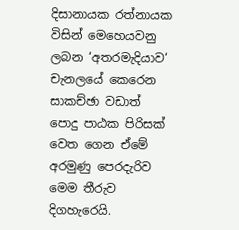දිසානායක රත්නායක විසින් මෙහෙයවනු ලබන ‘අතරමැදියාව‘ චැනලයේ කෙරෙන සාකච්ඡා වඩාත් පොදු පාඨක පිරිසක් වෙත ගෙන ඒමේ අරමුණු පෙරදැරිව මෙම තීරුව දිගහැරෙයි.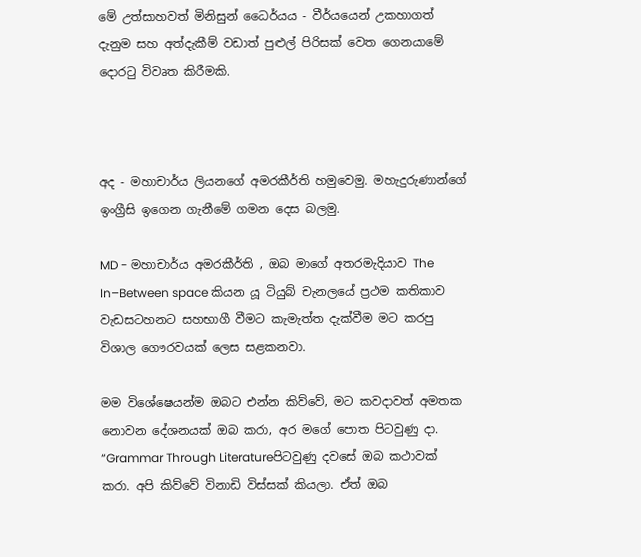මේ උත්සාහවත් මිනිසුන් ධෛර්යය - වීර්යයෙන් උකහාගත් දැනුම සහ අත්දැකීම් වඩාත් පුළුල් පිරිසක් වෙත ගෙනයාමේ දොරටු විවෘත කිරීමකි.



අද - මහාචාර්ය ලියනගේ අමරකීර්ති හමුවෙමු. මහැදුරුණාන්ගේ ඉංග්‍රීසි ඉගෙන ගැනීමේ ගමන දෙස බලමු.

MD - මහාචාර්ය අමරකීර්ති ‚ ඔබ මාගේ අතරමැදියාව The In–Between space කියන යූ ටියුබ් චැනලයේ ප්‍රථම කතිකාව වැඩසටහනට සහභාගී වීමට කැමැත්ත දැක්වීම මට කරපු විශාල ගෞරවයක් ලෙස සළකනවා.

මම විශේෂෙයන්ම ඔබට එන්න කිව්වේ‚ මට කවදාවත් අමතක නොවන දේශනයක් ඔබ කරා‚ අර මගේ පොත පිටවුණු දා. “Grammar Through Literatureපිටවුණු දවසේ ඔබ කථාවක් කරා. අපි කිව්වේ විනාඩි විස්සක් කියලා. ඒත් ඔබ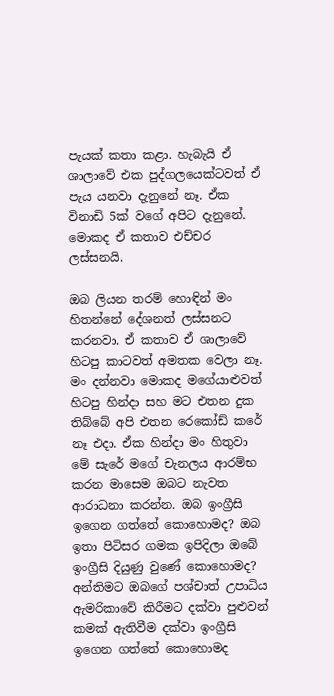පැයක් කතා කළා. හැබැයි ඒ ශාලාවේ එක පුද්ගලයෙක්ටවත් ඒ පැය යනවා දැනුනේ නෑ. ඒක විනාඩි 5ක් වගේ අපිට දැනුනේ. මොකද ඒ කතාව එච්චර ලස්සනයි.

ඔබ ලියන තරම් හොඳින් මං හිතන්නේ දේශනත් ලස්සනට කරනවා. ඒ කතාව ඒ ශාලාවේ හිටපු කාටවත් අමතක වෙලා නෑ. මං දන්නවා මොකද මගේයාළුවත් හිටපු හින්දා සහ මට එතන දුක තිබ්බේ අපි එතන රෙකෝඩ් කරේ නෑ එදා. ඒක හින්දා මං හිතුවා මේ සැරේ මගේ චැනලය ආරම්භ කරන මාසෙම ඔබට නැවත ආරාධනා කරන්න. ඔබ ඉංග්‍රීසි ඉගෙන ගත්තේ කොහොමද? ඔබ ඉතා පිටිසර ගමක ඉපිදිලා ඔබේ ඉංග්‍රීසි දියුණු වුණේ කොහොමද? අන්තිමට ඔබගේ පශ්චාත් උපාධිය ඇමරිකාවේ කිරීමට දක්වා පුළුවන් කමක් ඇතිවීම දක්වා ඉංග්‍රීසි ඉගෙන ගත්තේ කොහොමද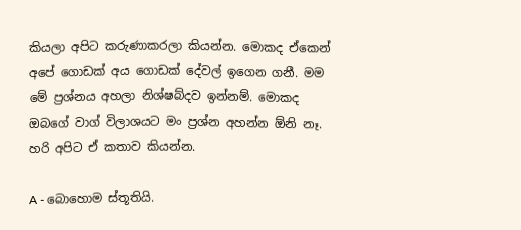කියලා අපිට කරුණාකරලා කියන්න. මොකද ඒකෙන් අපේ ගොඩක් අය ගොඩක් දේවල් ඉගෙන ගනී. මම මේ ප්‍රශ්නය අහලා නිශ්ෂබ්දව ඉන්නම්. මොකද ඔබගේ වාග් විලාශයට මං ප්‍රශ්න අහන්න ඕනි නෑ. හරි අපිට ඒ කතාව කියන්න.

A - බොහොම ස්තූතියි.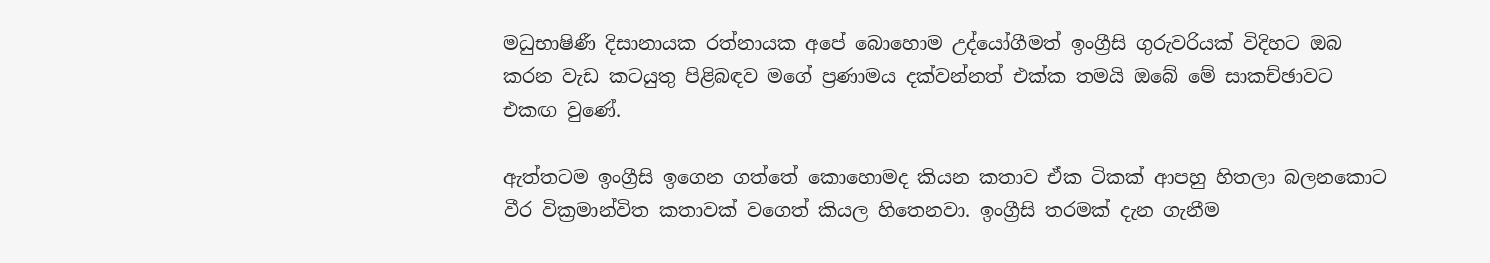මධුභාෂිණී දිසානායක රත්නායක අපේ බොහොම උද්යෝගීමත් ඉංග්‍රීසි ගුරුවරියක් විදිහට ඔබ කරන වැඩ කටයුතු පිළිබඳව මගේ ප්‍රණාමය දක්වන්නත් එක්ක තමයි ඔබේ මේ සාකච්ඡාවට එකඟ වුණේ.

ඇත්තටම ඉංග්‍රීසි ඉගෙන ගත්තේ කොහොමද කියන කතාව ඒක ටිකක් ආපහු හිතලා බලනකොට වීර වික්‍රමාන්විත කතාවක් වගෙත් කියල හිතෙනවා. ඉංග්‍රීසි තරමක් දැන ගැනීම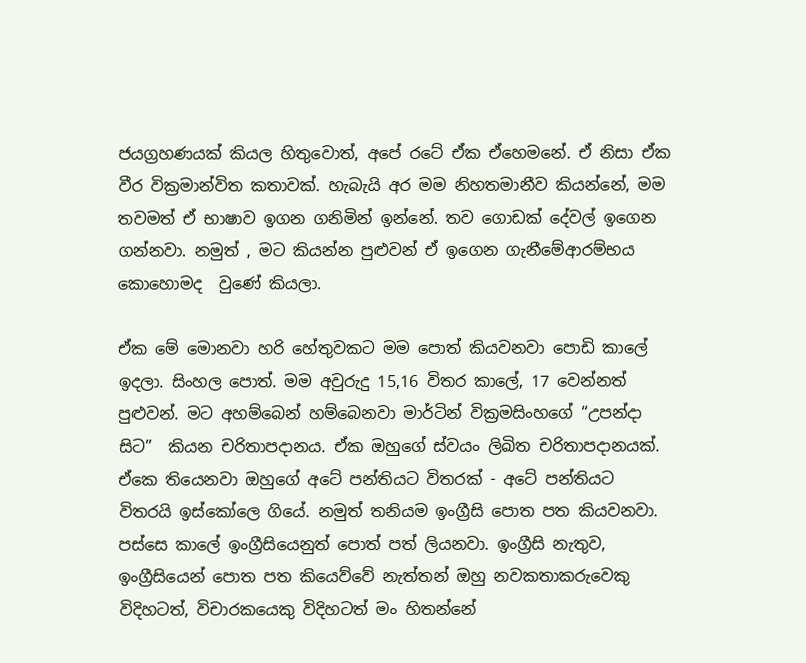ජයග්‍රහණයක් කියල හිතුවොත්‚ අපේ රටේ ඒක ඒහෙමනේ. ඒ නිසා ඒක වීර වික්‍රමාන්විත කතාවක්. හැබැයි අර මම නිහතමානීව කියන්නේ‚ මම තවමත් ඒ භාෂාව ඉගන ගනිමින් ඉන්නේ. තව ගොඩක් දේවල් ඉගෙන ගන්නවා. නමුත් ‚ මට කියන්න පුළුවන් ඒ ඉගෙන ගැනීමේආරම්භය කොහොමද  වුණේ කියලා.

ඒක මේ මොනවා හරි හේතුවකට මම පොත් කියවනවා පොඩි කාලේ ඉදලා. සිංහල පොත්. මම අවුරුදු 15‚16 විතර කාලේ‚ 17 වෙන්නත් පුළුවන්. මට අහම්බෙන් හම්බෙනවා මාර්ටින් වික්‍රමසිංහගේ “උපන්දා සිට”  කියන චරිතාපදානය. ඒක ඔහුගේ ස්වයං ලිඛිත චරිතාපදානයක්. ඒකෙ තියෙනවා ඔහුගේ අටේ පන්තියට විතරක් - අටේ පන්තියට විතරයි ඉස්කෝලෙ ගියේ. නමුත් තනියම ඉංග්‍රීසි පොත පත කියවනවා. පස්සෙ කාලේ ඉංග්‍රීසියෙනුත් පොත් පත් ලියනවා. ඉංග්‍රීසි නැතුව‚ ඉංග්‍රීසියෙන් පොත පත කියෙව්වේ නැත්තන් ඔහු නවකතාකරුවෙකු විදිහටත්‚ විචාරකයෙකු විදිහටත් මං හිතන්නේ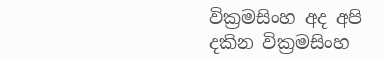වික්‍රමසිංහ අද අපි දකින වික්‍රමසිංහ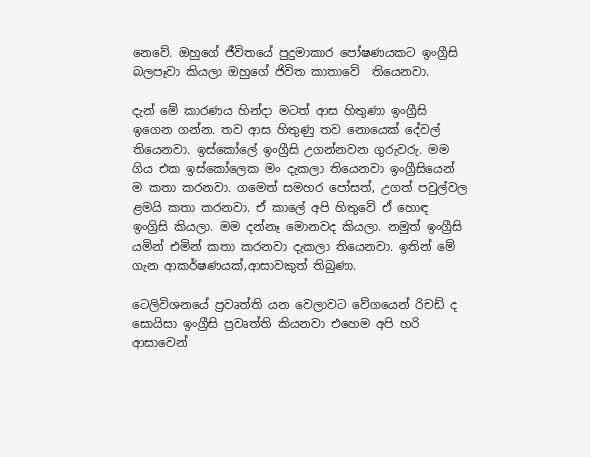නෙවේ. ඔහුගේ ජීවිතයේ පුදුමාකාර පෝෂණයකට ඉංග්‍රීසි බලපෑවා කියලා ඔහුගේ ජිවිත කාතාවේ  තියෙනවා.

දැන් මේ කාරණය හින්දා මටත් ආස හිතුණා ඉංග්‍රීසි ඉගෙන ගන්න. තව ආස හිතුණු තව නොයෙක් දේවල් තියෙනවා. ඉස්කෝලේ ඉංග්‍රීසි උගන්නවන ගුරුවරු. මම ගිය එක ඉස්කෝලෙක මං දැකලා තියෙනවා ඉංග්‍රීසියෙන් ම කතා කරනවා. ගමෙත් සමහර පෝසත්‚ උගත් පවුල්වල ළමයි කතා කරනවා. ඒ කාලේ අපි හිතුවේ ඒ හොඳ ඉංග්‍රිසි කියලා. මම දන්නෑ මොනවද කියලා. නමුත් ඉංග්‍රීසි යමින් එමින් කතා කරනවා දැකලා තියෙනවා. ඉතින් මේ ගැන ආකර්ෂණයක්‚ආසාවකුත් තිබුණා.

ටෙලිවිශනයේ ප්‍රවෘත්ති යන වෙලාවට වේගයෙන් රිචඩ් ද සොයිසා ඉංග්‍රීසි ප්‍රවෘත්ති කියනවා එහෙම අපි හරි ආසාවෙන්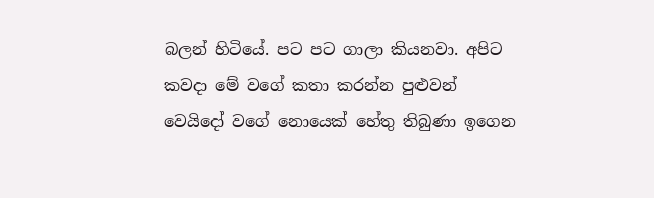බලන් හිටියේ. පට පට ගාලා කියනවා. අපිට කවදා මේ වගේ කතා කරන්න පුළුවන් වෙයිදෝ වගේ නොයෙක් හේතු තිබුණා ඉගෙන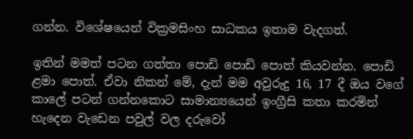ගන්න. විශේෂයෙන් වික්‍රමසිංහ සාධකය ඉතාම වැදගත්.

ඉතින් මමත් පටන ගත්තා පොඩි පොඩි පොත් කියවන්න. පොඩි ළමා පොත්. ඒවා නිකන් මේ‚ දැන් මම අවුරුදු 16‚ 17 දී ඔය වගේ කාලේ පටන් ගන්නකොට සාමාන්‍යයෙන් ඉංග්‍රීසි කතා කරමින් හැදෙන වැඩෙන පවුල් වල දරුවෝ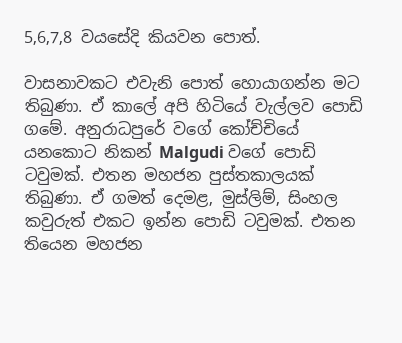5‚6‚7‚8 වයසේදි කියවන පොත්.

වාසනාවකට එවැනි පොත් හොයාගන්න මට තිබුණා. ඒ කාලේ අපි හිටියේ වැල්ලව පොඩි ගමේ. අනුරාධපුරේ වගේ කෝච්චියේ යනකොට නිකන් Malgudi වගේ පොඩි ටවුමක්. එතන මහජන පුස්තකාලයක් තිබුණා‍. ඒ ගමත් දෙමළ‚ මුස්ලිම්‚ සිංහල කවුරුත් එකට ඉන්න පොඩි ටවුමක්. එතන තියෙන මහජන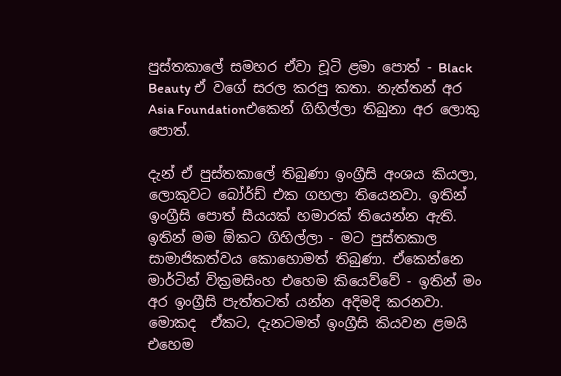පුස්තකාලේ සමහර ඒවා චූටි ළමා පොත් - Black Beauty ඒ වගේ සරල කරපු කතා. නැත්තන් අර Asia Foundationඑකෙන් ගිහිල්ලා තිබුනා අර ලොකු පොත්.

දැන් ඒ පුස්තකාලේ තිබුණා ඉංග්‍රීසි අංශය කියලා‚ ලොකුවට බෝර්ඩ් එක ගහලා තියෙනවා. ඉතින් ඉංග්‍රීසි පොත් සීයයක් හමාරක් තියෙන්න ඇති. ඉතින් මම ඕකට ගිහිල්ලා - මට පුස්තකාල සාමාජිකත්වය කොහොමත් තිබුණා. ඒකෙන්නෙ මාර්ටින් වික්‍රමසිංහ එහෙම කියෙව්වේ - ඉතින් මං අර ඉංග්‍රීසි පැත්තටත් යන්න අදිමදි කරනවා. මොකද  ඒකට‚ දැනටමත් ඉංග්‍රීසි කියවන ළමයි එහෙම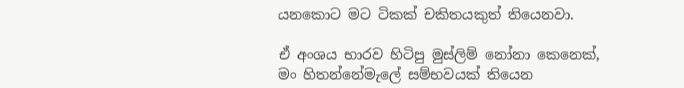යනකොට මට ටිකක් චකිතයකුත් තියෙනවා.

ඒ අංශය භාරව හිටිපු මුස්ලිම් නෝනා කෙනෙක්‚ මං හිතන්නේමැලේ සම්භවයක් තියෙන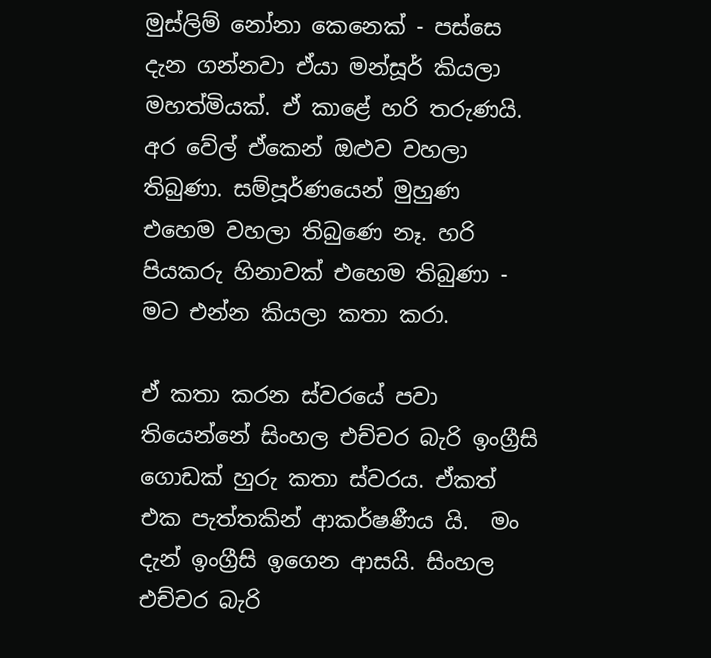මුස්ලිම් නෝනා කෙනෙක් - පස්සෙ දැන ගන්නවා ඒයා මන්සූර් කියලා මහත්මියක්. ඒ කාළේ හරි තරුණයි. අර වේල් ඒකෙන් ඔළුව වහලා තිබුණා. සම්පූර්ණයෙන් මුහුණ එහෙම වහලා තිබුණෙ නෑ. හරි පියකරු හිනාවක් එහෙම තිබුණා - මට එන්න කියලා කතා කරා.

ඒ කතා කරන ස්වරයේ පවා තියෙන්නේ සිංහල එච්චර බැරි ඉංග්‍රීසි ගොඩක් හුරු කතා ස්වරය. ඒකත් එක පැත්තකින් ආකර්ෂණීය යි.  මං දැන් ඉංග්‍රීසි ඉගෙන ආසයි. සිංහල එච්චර බැරි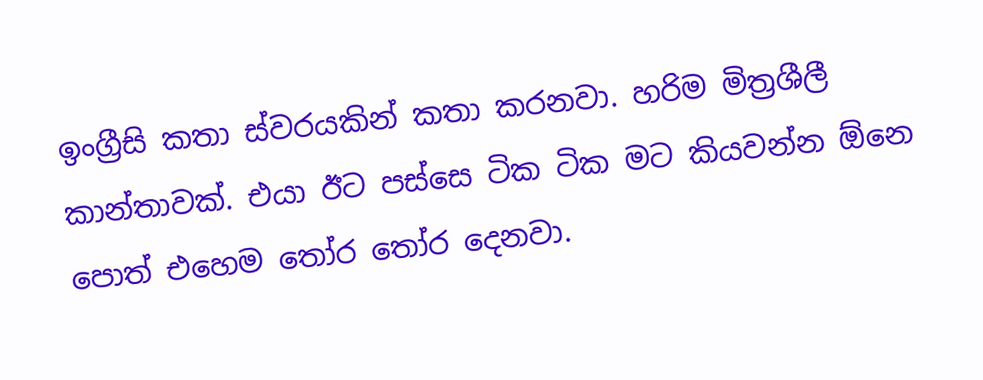ඉංග්‍රීසි කතා ස්වරයකින් කතා කරනවා. හරිම මිත්‍රශීලී කාන්තාවක්. එයා ඊට පස්සෙ ටික ටික මට කියවන්න ඕනෙ පොත් එහෙම තෝර තෝර දෙනවා.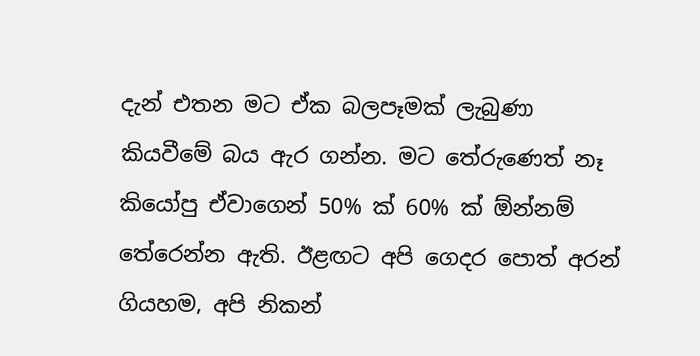දැන් එතන මට ඒක බලපෑමක් ලැබුණා කියවීමේ බය ඇර ගන්න. මට තේරුණෙත් නෑ කියෝපු ඒවාගෙන් 50% ක් 60% ක් ඕන්නම් තේරෙන්න ඇති. ඊළඟට අපි ගෙදර පොත් අරන් ගියහම‚ අපි නිකන්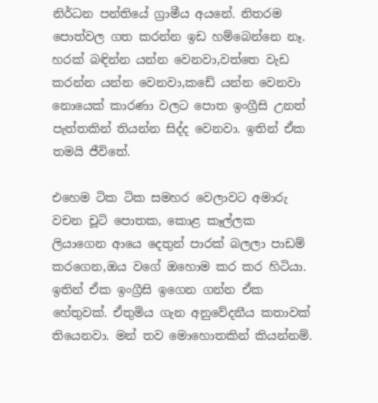නිර්ධන පන්තියේ ග්‍රාමීය අයනේ. නිතරම පොත්වල ගත කරන්න ඉඩ හම්බෙන්නෙ නෑ. හරක් බඳින්න යන්න වෙනවා‚වත්තෙ වැඩ කරන්න යන්න වෙනවා‚කඩේ යන්න වෙනවා නොයෙක් කාරණා වලට පොත ඉංග්‍රීසි උනත් පැත්තකින් තියන්න සිද්ද වෙනවා. ඉතින් ඒක තමයි ජීවිතේ.

එහෙම ටික ටික සමහර වෙලාවට අමාරු වචන චූටි පොතක, කොළ කෑල්ලක ලියාගෙන ආයෙ දෙතුන් පාරක් බලලා පාඩම් කරගෙන‚ඔය වගේ ඔහොම කර කර හිටියා. ඉතින් ඒක ඉංග්‍රීසි ඉගෙන ගන්න ඒක හේතුවක්. ඒතුමිය ගැන අනුවේදනීය කතාවක් තියෙනවා. මන් තව මොහොතකින් කියන්නම්.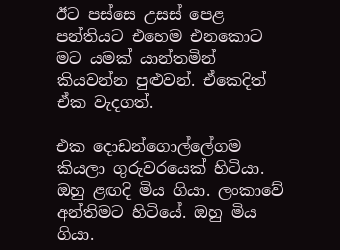ඊට පස්සෙ උසස් පෙළ පන්තියට එහෙම එනකොට මට යමක් යාන්තමින් කියවන්න පුළුවන්. ඒකෙදිත් ඒක වැදගත්.

එක දොඩන්ගොල්ලේගම කියලා ගුරුවරයෙක් හිටියා. ඔහු ළඟදි මිය ගියා. ලංකාවේ අන්තිමට හිටියේ. ඔහු මිය ගියා.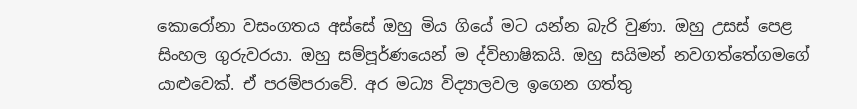කොරෝනා වසංගතය අස්සේ ඔහු මිය ගියේ මට යන්න බැරි වුණා. ඔහු උසස් පෙළ සිංහල ගුරුවරයා. ඔහු සම්පූර්ණයෙන් ම ද්විභාෂිකයි. ඔහු සයිමන් නවගත්තේගමගේ යාළුවෙක්. ඒ පරම්පරාවේ. අර මධ්‍ය විද්‍යාලවල ඉගෙන ගත්තු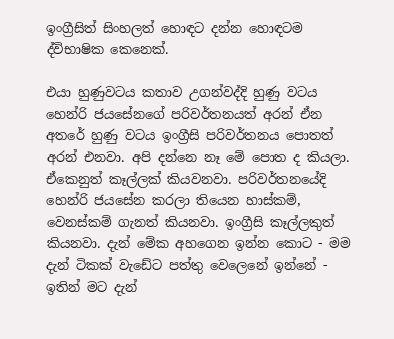ඉංග්‍රීසිත් සිංහලත් හොඳට දන්න හොඳටම ද්විභාෂික කෙනෙක්.

එයා හුණුවටය කතාව උගන්වද්දි හුණු වටය හෙන්රි ජයසේනගේ පරිවර්තනයත් අරන් ඒන අතරේ හුණු වටය ඉංග්‍රීසි පරිවර්තනය පොතත් අරන් එනවා. අපි දන්නෙ නෑ මේ පොත ද කියලා. ඒකෙනුත් කෑල්ලක් කියවනවා. පරිවර්තනයේදි හෙන්රි ජයසේන කරලා තියෙන හාස්කම්, වෙනස්කම් ගැනත් කියනවා. ඉංග්‍රීසි කෑල්ලකුත් කියනවා. දැන් මේක අහගෙන ඉන්න කොට - මම දැන් ටිකක් වැඩේට පත්තු වෙලෙනේ ඉන්නේ - ඉතින් මට දැන්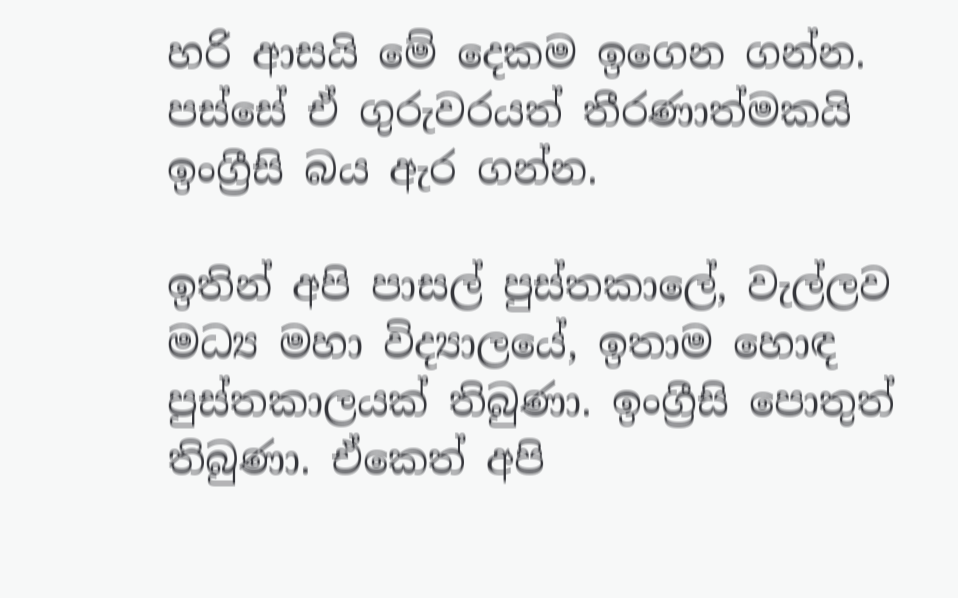හරි ආසයි මේ දෙකම ඉගෙන ගන්න. පස්සේ ඒ ගුරුවරයත් තීරණාත්මකයි ඉංග්‍රීසි බය ඇර ගන්න.

ඉතින් අපි පාසල් පුස්තකාලේ‚ වැල්ලව මධ්‍ය මහා විද්‍යාලයේ, ඉතාම හොඳ පුස්තකාලයක් තිබුණා. ඉංග්‍රීසි පොතුත් තිබුණා. ඒකෙත් අපි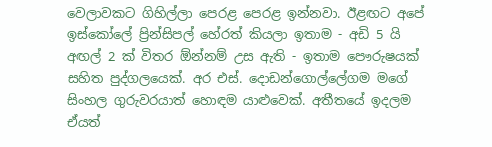වෙලාවකට ගිහිල්ලා පෙරළ පෙරළ ඉන්නවා. ඊළඟට අපේ ඉස්කෝලේ ප්‍රින්සිපල් හේරත් කියලා ඉතාම - අඩි 5 යි අඟල් 2 ක් විතර ඕන්නම් උස ඇති - ඉතාම පෞරුෂයක් සහිත පුද්ගලයෙක්. අර එස්. දොඩන්ගොල්ලේගම මගේ සිංහල ගුරුවරයාත් හොඳම යාළුවෙක්. අතීතයේ ඉදලම ඒයත්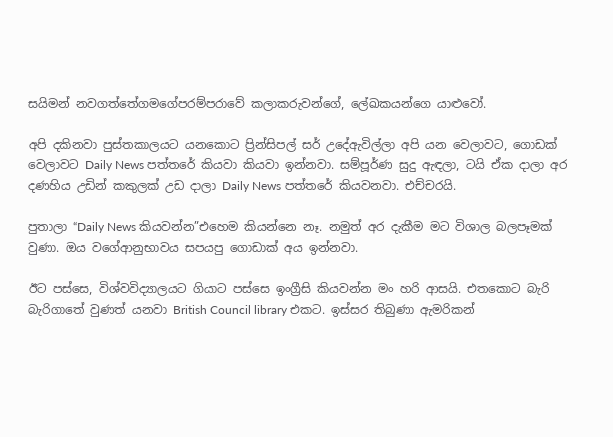සයිමන් නවගත්තේගමගේපරම්පරාවේ කලාකරුවන්ගේ, ලේඛකයන්ගෙ යාළුවෝ.

අපි දකිනවා පුස්තකාලයට යනකොට ප්‍රින්සිපල් සර් උදේඇවිල්ලා අපි යන වෙලාවට, ගොඩක් වෙලාවට Daily News පත්තරේ කියවා කියවා ඉන්නවා. සම්පූර්ණ සුදු ඇඳලා, ටයි ඒක දාලා අර දණහිය උඩින් කකුලක් උඩ දාලා Daily News පත්තරේ කියවනවා. එච්චරයි.

පුතාලා “Daily News කියවන්න”එහෙම කියන්නෙ නෑ. නමුත් අර දැකීම මට විශාල බලපෑමක් වුණා. ඔය වගේආනුභාවය සපයපු ගොඩාක් අය ඉන්නවා.

ඊට පස්සෙ, විශ්වවිද්‍යාලයට ගියාට පස්සෙ ඉංග්‍රීසි කියවන්න මං හරි ආසයි. එතකොට බැරි බැරිගාතේ වුණත් යනවා British Council library එකට. ඉස්සර තිබුණා ඇමරිකන්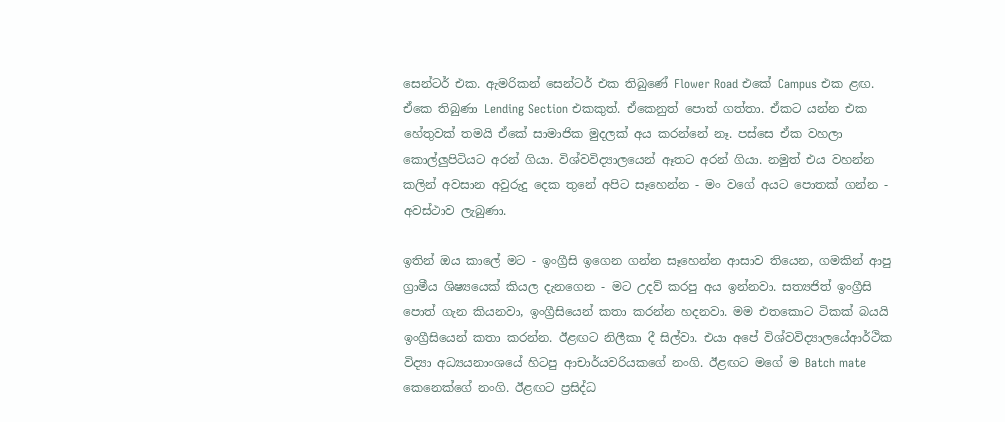සෙන්ටර් එක. ඇමරිකන් සෙන්ටර් එක තිබුණේ Flower Road එකේ Campus එක ළඟ. ඒකෙ තිබුණා Lending Section එකකුත්. ඒකෙනුත් පොත් ගත්තා. ඒකට යන්න එක හේතුවක් තමයි ඒකේ සාමාජික මුදලක් අය කරන්නේ නෑ. පස්සෙ ඒක වහලා කොල්ලුපිටියට අරන් ගියා. විශ්වවිද්‍යාලයෙන් ඈතට අරන් ගියා. නමුත් එය වහන්න කලින් අවසාන අවුරුදු දෙක තුනේ අපිට සෑහෙන්න - මං වගේ අයට පොතක් ගන්න - අවස්ථාව ලැබුණා.

ඉතින් ඔය කාලේ මට - ඉංග්‍රීසි ඉගෙන ගන්න සෑහෙන්න ආසාව තියෙන‚ ගමකින් ආපු ග්‍රාමීය ශිෂ්‍යයෙක් කියල දැනගෙන - මට උදව් කරපු අය ඉන්නවා. සත්‍යජිත් ඉංග්‍රීසි පොත් ගැන කියනවා, ඉංග්‍රීසියෙන් කතා කරන්න හදනවා. මම එතකොට ටිකක් බයයි ඉංග්‍රීසියෙන් කතා කරන්න. ඊළඟට නිලීකා දී සිල්වා. එයා අපේ විශ්වවිද්‍යාලයේආර්ථික විද්‍යා අධ්‍යයනාංශයේ හිටපු ආචාර්යවරියකගේ නංගි. ඊළඟට මගේ ම Batch mate කෙනෙක්ගේ නංගි. ඊළඟට ප්‍රසිද්ධ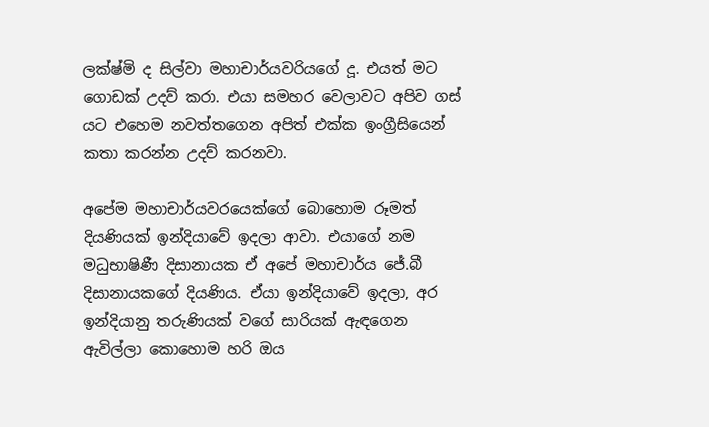ලක්ෂ්මි ද සිල්වා මහාචාර්යවරියගේ දූ. එයත් මට ගොඩක් උදව් කරා. එයා සමහර වෙලාවට අපිව ගස් යට එහෙම නවත්තගෙන අපිත් එක්ක ඉංග්‍රීසියෙන් කතා කරන්න උදව් කරනවා.

අපේම මහාචාර්යවරයෙක්ගේ බොහොම රූමත් දියණියක් ඉන්දියාවේ ඉදලා ආවා. එයාගේ නම මධුභාෂිණී දිසානායක ඒ අපේ මහාචාර්ය ජේ.බී දිසානායකගේ දියණිය. ඒයා ඉන්දියාවේ ඉදලා‚ අර ඉන්දියානු තරුණියක් වගේ සාරියක් ඇඳගෙන ඇවිල්ලා කොහොම හරි ඔය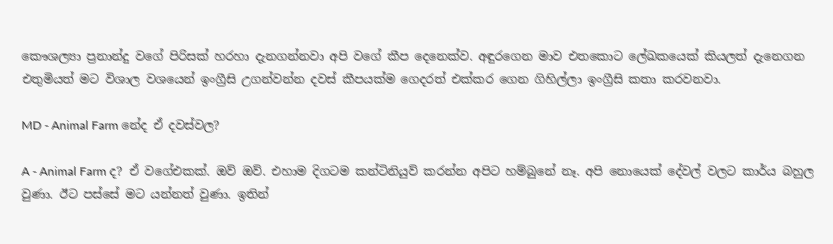කෞශල්‍යා ප්‍රනාන්දු වගේ පිරිසක් හරහා දැනගන්නවා අපි වගේ කීප දෙනෙක්ව. අඳුරගෙන මාව එතකොට ලේඛකයෙක් කියලත් දැනෙගන එතුමියත් මට විශාල වශයෙන් ඉංග්‍රීසි උගන්වන්න දවස් කීපයක්ම ගෙදරත් එක්කර ගෙන ගිහිල්ලා ඉංග්‍රීසි කතා කරවනවා.

MD - Animal Farm නේද ඒ දවස්වල?

A - Animal Farm ද? ඒ වගේඑකක්. ඔව් ඔව්. එහාම දිගටම කන්ටිනියුව් කරන්න අපිට හම්බුනේ නෑ. අපි නොයෙක් දේවල් වලට කාර්ය බහුල වුණා. ඊට පස්සේ මට යන්නත් වුණා. ඉතින්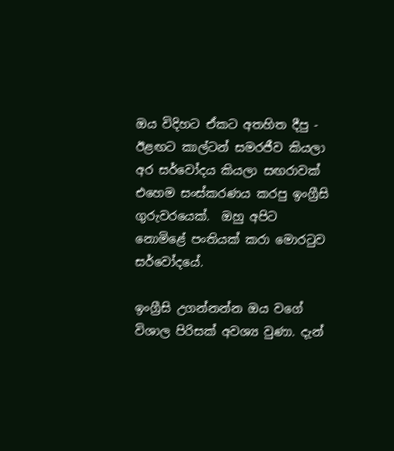ඔය විදිහට ඒකට අතහිත දීපු - ඊළඟට කාල්ටන් සමරජීව කියලා අර සර්වෝදය කියලා සඟරාවක් එහෙම සංස්කරණය කරපු ඉංග්‍රීසි ගුරුවරයෙක්.  ඔහු අපිට නොමිළේ පංතියක් කරා මොරටුව සර්වෝදයේ.

ඉංග්‍රීසි උගන්නන්න ඔය වගේ විශාල පිරිසක් අවශ්‍ය වුණා. දැන්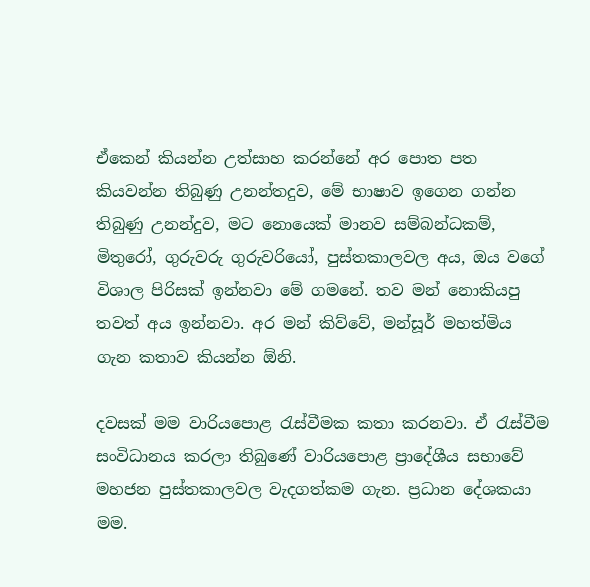ඒකෙන් කියන්න උත්සාහ කරන්නේ අර පොත පත කියවන්න තිබුණු උනන්තදුව, මේ භාෂාව ඉගෙන ගන්න තිබුණු උනන්දුව, මට නොයෙක් මානව සම්බන්ධකම්, මිතුරෝ, ගුරුවරු ගුරුවරියෝ, පුස්තකාලවල අය, ඔය වගේ විශාල පිරිසක් ඉන්නවා මේ ගමනේ. තව මන් නොකියපු තවත් අය ඉන්නවා. අර මන් කිව්වේ, මන්සූර් මහත්මිය ගැන කතාව කියන්න ඕනි.

දවසක් මම වාරියපොළ රැස්වීමක කතා කරනවා. ඒ රැස්වීම සංවිධානය කරලා තිබුණේ වාරියපොළ ප්‍රාදේශීය සභාවේ මහජන පුස්තකාලවල වැදගත්කම ගැන. ප්‍රධාන දේශකයා මම.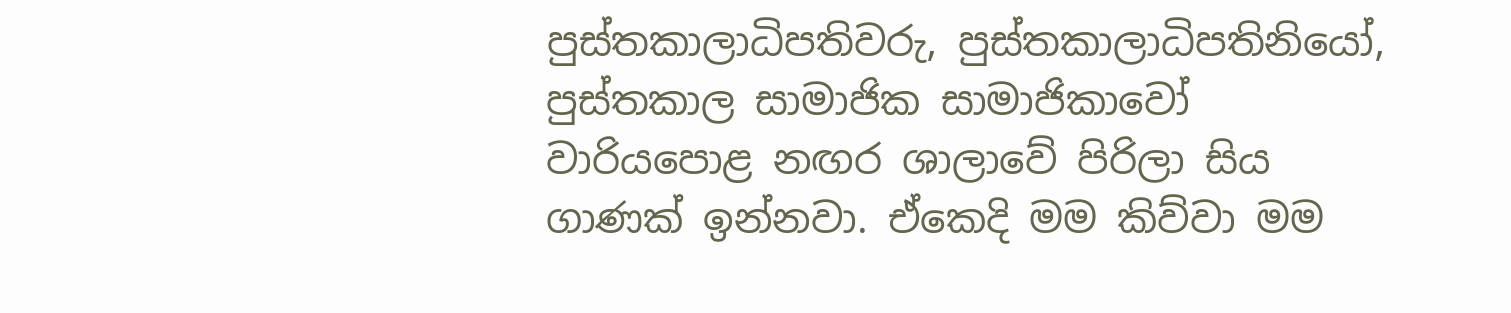පුස්තකාලාධිපතිවරු, පුස්තකාලාධිපතිනියෝ, පුස්තකාල සාමාජික සාමාජිකාවෝ වාරියපොළ නඟර ශාලාවේ පිරිලා සිය ගාණක් ඉන්නවා. ඒකෙදි මම කිව්වා මම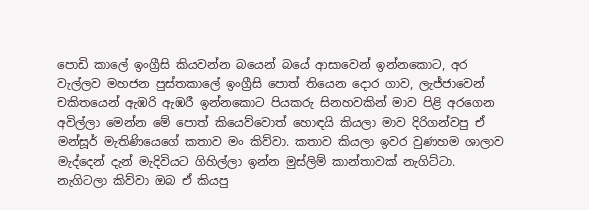පොඩි කාලේ ඉංග්‍රීසි කියවන්න බයෙන් බයේ ආසාවෙන් ඉන්නකොට, අර වැල්ලව මහජන පුස්තකාලේ ඉංග්‍රීසි පොත් තියෙන දොර ගාව, ලැජ්ජාවෙන් චකිතයෙන් ඇඹරි ඇඹරී ඉන්නකොට පියකරු සිනහවකින් මාව පිළි අරගෙන අවිල්ලා මෙන්න මේ පොත් කියෙව්වොත් හොඳයි කියලා මාව දිරිගන්වපු ඒ මන්සූර් මැතිණියෙගේ කතාව මං කිව්වා. කතාව කියලා ඉවර වුණහම ශාලාව මැද්දෙන් දැන් මැදිවියට ගිහිල්ලා ඉන්න මුස්ලිම් කාන්තාවක් නැගිට්ටා. නැගිටලා කිව්වා ඔබ ඒ කියපු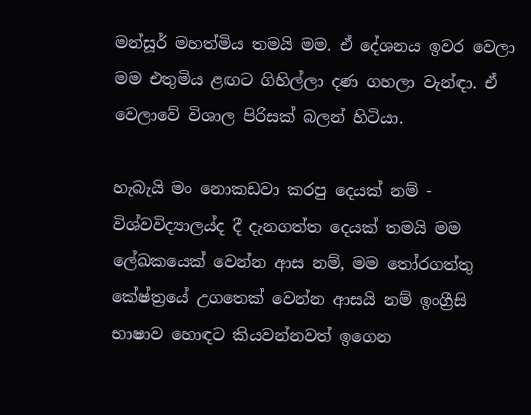මන්සූර් මහත්මිය තමයි මම. ඒ දේශනය ඉවර වෙලා මම එතුමිය ළඟට ගිහිල්ලා දණ ගහලා වැන්ඳා. ඒ වෙලාවේ විශාල පිරිසක් බලන් හිටියා.

හැබැයි මං නොකඩවා කරපු දෙයක් නම් - විශ්වවිද්‍යාලය්ද දී දැනගත්ත දෙයක් තමයි මම ලේඛකයෙක් වෙන්න ආස නම්‚ මම තෝරගත්තු කේෂ්ත්‍රයේ උගතෙක් වෙන්න ආසයි නම් ඉංග්‍රීසි භාෂාව හොඳට කියවන්නවත් ඉගෙන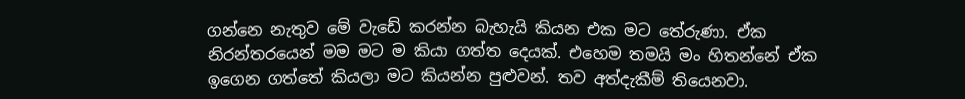ගන්නෙ නැතුව මේ වැඩේ කරන්න බැහැයි කියන එක මට තේරුණා. ඒක නිරන්තරයෙන් මම මට ම කියා ගත්ත දෙයක්. එහෙම තමයි මං හිතන්නේ ඒක ඉගෙන ගත්තේ කියලා මට කියන්න පුළුවන්. තව අත්දැකීම් තියෙනවා.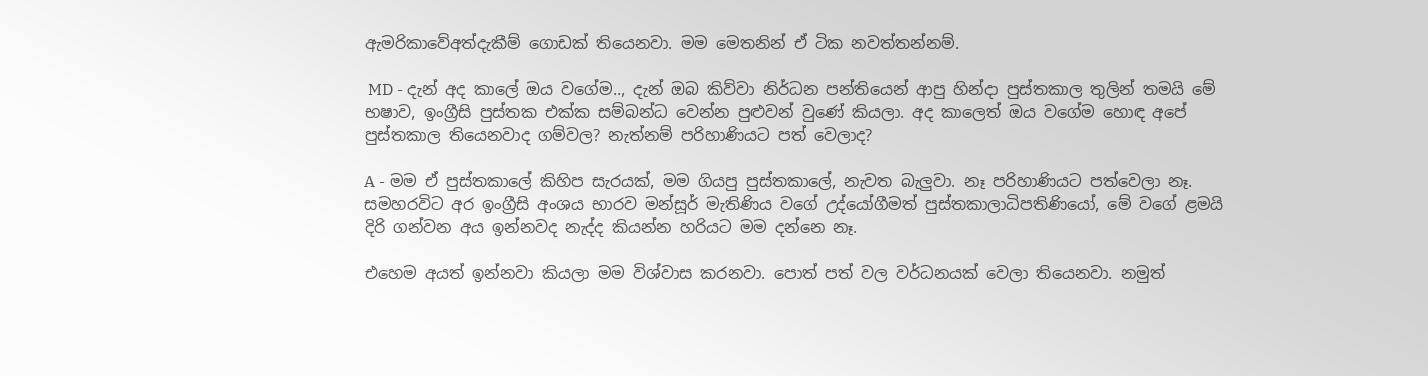ඇමරිකාවේඅත්දැකීම් ගොඩක් තියෙනවා. මම මෙතනින් ඒ ටික නවත්තන්නම්.

 MD - දැන් අද කාලේ ඔය වගේම.., දැන් ඔබ කිව්වා නිර්ධන පන්තියෙන් ආපු හින්දා පුස්තකාල තුලින් තමයි මේ භෂාව, ඉංග්‍රීසි පුස්තක එක්ක සම්බන්ධ වෙන්න පුළුවන් වුණේ කියලා. අද කාලෙත් ඔය වගේම හොඳ අපේ  පුස්තකාල තියෙනවාද ගම්වල? නැත්නම් පරිහාණියට පත් වෙලාද?

A - මම ඒ පුස්තකාලේ කිහිප සැරයක්, මම ගියපු පුස්තකාලේ, නැවත බැලුවා. නෑ පරිහාණියට පත්වෙලා නෑ. සමහරවිට අර ඉංග්‍රීසි අංශය භාරව මන්සූර් මැතිණිය වගේ උද්යෝගීමත් පුස්තකාලාධිපතිණියෝ, මේ වගේ ළමයි දිරි ගන්වන අය ඉන්නවද නැද්ද කියන්න හරියට මම දන්නෙ නෑ.

එහෙම අයත් ඉන්නවා කියලා මම විශ්වාස කරනවා. පොත් පත් වල වර්ධනයක් වෙලා තියෙනවා. නමුත්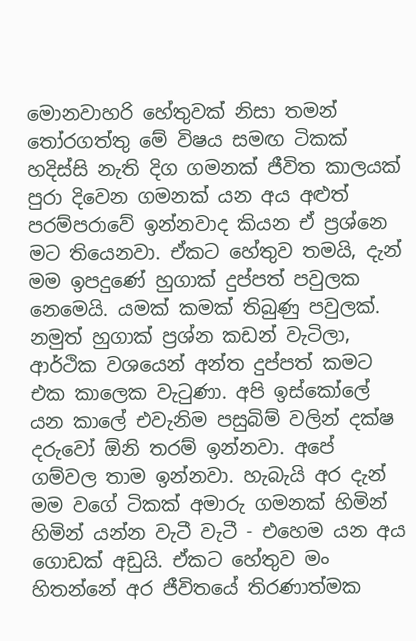මොනවාහරි හේතුවක් නිසා තමන් තෝරගත්තු මේ විෂය සමඟ ටිකක් හදිස්සි නැති දිග ගමනක් ජීවිත කාලයක් පුරා දිවෙන ගමනක් යන අය අළුත් පරම්පරාවේ ඉන්නවාද කියන ඒ ප්‍රශ්නෙ මට තියෙනවා. ඒකට හේතුව තමයි‚ දැන් මම ඉපදුණේ හුගාක් දුප්පත් පවුලක නෙමෙයි. යමක් කමක් තිබුණු පවුලක්. නමුත් හුගාක් ප්‍රශ්න කඩන් වැටිලා‚ ආර්ථික වශයෙන් අන්ත දුප්පත් කමට එක කාලෙක වැටුණා. අපි ඉස්කෝලේ යන කාලේ එවැනිම පසුබිම් වලින් දක්ෂ දරුවෝ ඕනි තරම් ඉන්නවා. අපේ ගම්වල තාම ඉන්නවා. හැබැයි අර දැන් මම වගේ ටිකක් අමාරු ගමනක් හිමින් හිමින් යන්න වැටී වැටී - එහෙම යන අය ගොඩක් අඩුයි. ඒකට හේතුව මං හිතන්නේ අර ජීවිතයේ තිරණාත්මක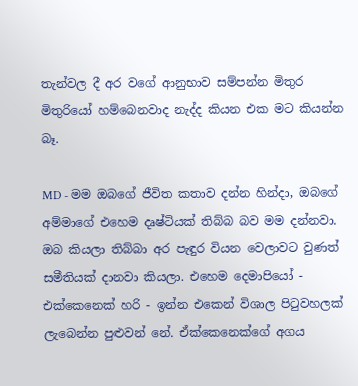තැන්වල දී අර වගේ ආනුභාව සම්පන්න මිතුර මිතුරියෝ හම්බෙනවාද නැද්ද කියන එක මට කියන්න බෑ.

MD - මම ඔබගේ ජීවිත කතාව දන්න හින්දා‚ ඔබගේ අම්මාගේ එහෙම දෘෂ්ටියක් තිබ්බ බව මම දන්නවා.  ඔබ කියලා තිබ්බා අර පැඳුර වියන වෙලාවට වුණත් සමීතියක් දානවා කියලා. එහෙම දෙමාපියෝ - එක්කෙනෙක් හරි - ඉන්න එකෙන් විශාල පිටුවහලක් ලැබෙන්න පුළුවන් නේ. ඒක්කෙනෙක්ගේ අගය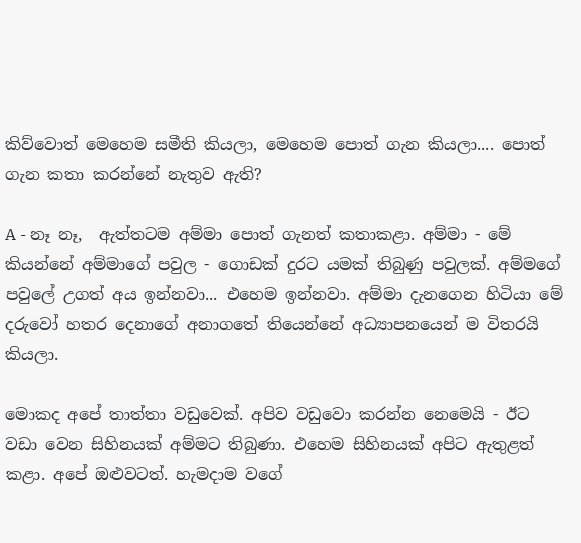කිව්වොත් මෙහෙම සමීති කියලා‚ මෙහෙම පොත් ගැන කියලා.... පොත් ගැන කතා කරන්නේ නැතුව ඇති?

A - නෑ නෑ,  ඇත්තටම අම්මා පොත් ගැනත් කතාකළා. අම්මා - මේ කියන්නේ අම්මාගේ පවුල - ගොඩක් දුරට යමක් තිබුණු පවුලක්. අම්මගේ පවුලේ උගත් අය ඉන්නවා... එහෙම ඉන්නවා. අම්මා දැනගෙන හිටියා මේ දරුවෝ හතර දෙනාගේ අනාගතේ තියෙන්නේ අධ්‍යාපනයෙන් ම විතරයි කියලා.

මොකද අපේ තාත්තා වඩුවෙක්. අපිව වඩුවො කරන්න නෙමෙයි - ඊට වඩා වෙන සිහිනයක් අම්මට තිබුණා. එහෙම සිහිනයක් අපිට ඇතුළත් කළා. අපේ ඔළුවටත්. හැමදාම වගේ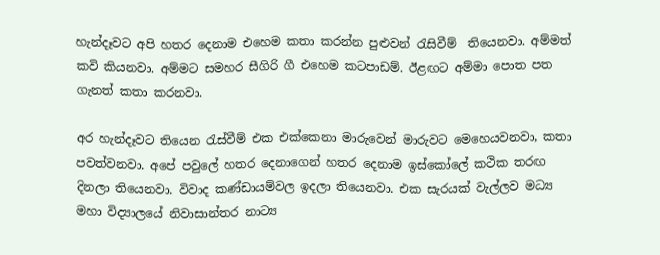හැන්දෑවට අපි හතර දෙනාම එහෙම කතා කරන්න පුළුවන් රැසිවීම්  තියෙනවා. අම්මත් කවි කියනවා. අම්මට සමහර සීගිරි ගී එහෙම කටපාඩම්‍. ඊළඟට අම්මා පොත පත ගැනත් කතා කරනවා.

අර හැන්දෑවට තියෙන රැස්වීම් එක එක්කෙනා මාරුවෙන් මාරුවට මෙහෙයවනවා, කතා පවත්වනවා. අපේ පවුලේ හතර දෙනාගෙන් හතර දෙනාම ඉස්කෝලේ කථික තරඟ දිනලා තියෙනවා. විවාද කණ්ඩායම්වල ඉදලා තියෙනවා. එක සැරයක් වැල්ලව මධ්‍ය මහා විද්‍යාලයේ නිවාසාන්තර නාට්‍ය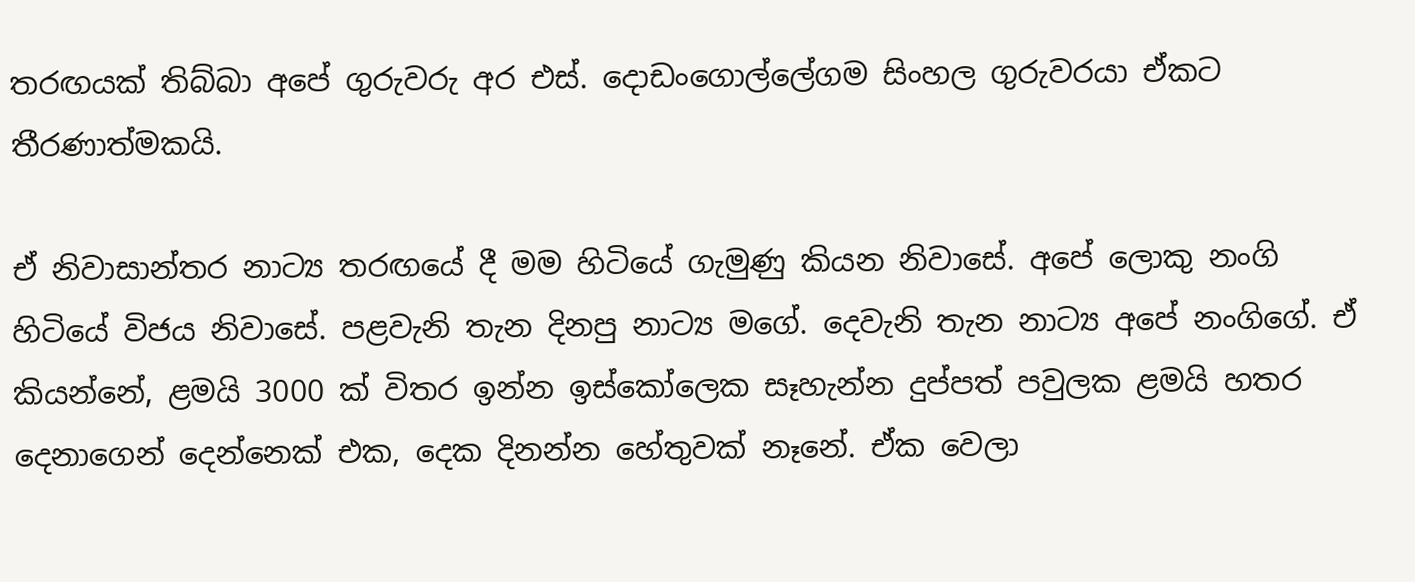තරඟයක් තිබ්බා අපේ ගුරුවරු අර එස්. දොඩංගොල්ලේගම සිංහල ගුරුවරයා ඒකට තීරණාත්මකයි.

ඒ නිවාසාන්තර නාට්‍ය තරඟයේ දී මම හිටියේ ගැමුණු කියන නිවාසේ. අපේ ලොකු නංගි හිටියේ විජය නිවාසේ. පළවැනි තැන දිනපු නාට්‍ය මගේ. දෙවැනි තැන නාට්‍ය අපේ නංගිගේ. ඒ කියන්නේ‚ ළමයි 3000 ක් විතර ඉන්න ඉස්කෝලෙක සෑහැන්න දුප්පත් පවුලක ළමයි හතර දෙනාගෙන් දෙන්නෙක් එක, දෙක දිනන්න හේතුවක් නෑනේ. ඒක වෙලා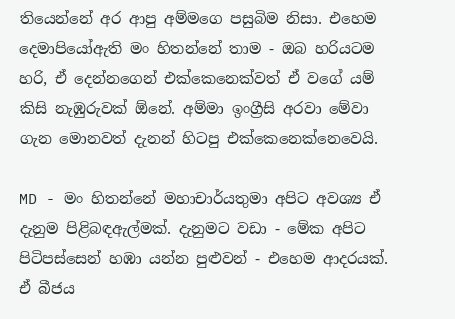තියෙන්නේ අර ආපු අම්මගෙ පසුබිම නිසා. එහෙම දෙමාපියෝඇති මං හිතන්නේ තාම - ඔබ හරියටම හරි, ඒ දෙන්නගෙන් එක්කෙනෙක්වත් ඒ වගේ යම් කිසි නැඹුරුවක් ඕනේ. අම්මා ඉංග්‍රීසි අරවා මේවා ගැන මොනවත් දැනන් හිටපු එක්කෙනෙක්නෙවෙයි.

MD - මං හිතන්නේ මහාචාර්යතුමා අපිට අවශ්‍ය ඒ දැනුම පිළිබඳඇල්මක්. දැනුමට වඩා - මේක අපිට පිටිපස්සෙන් හඹා යන්න පුළුවන් - එහෙම ආදරයක්.  ඒ බීජය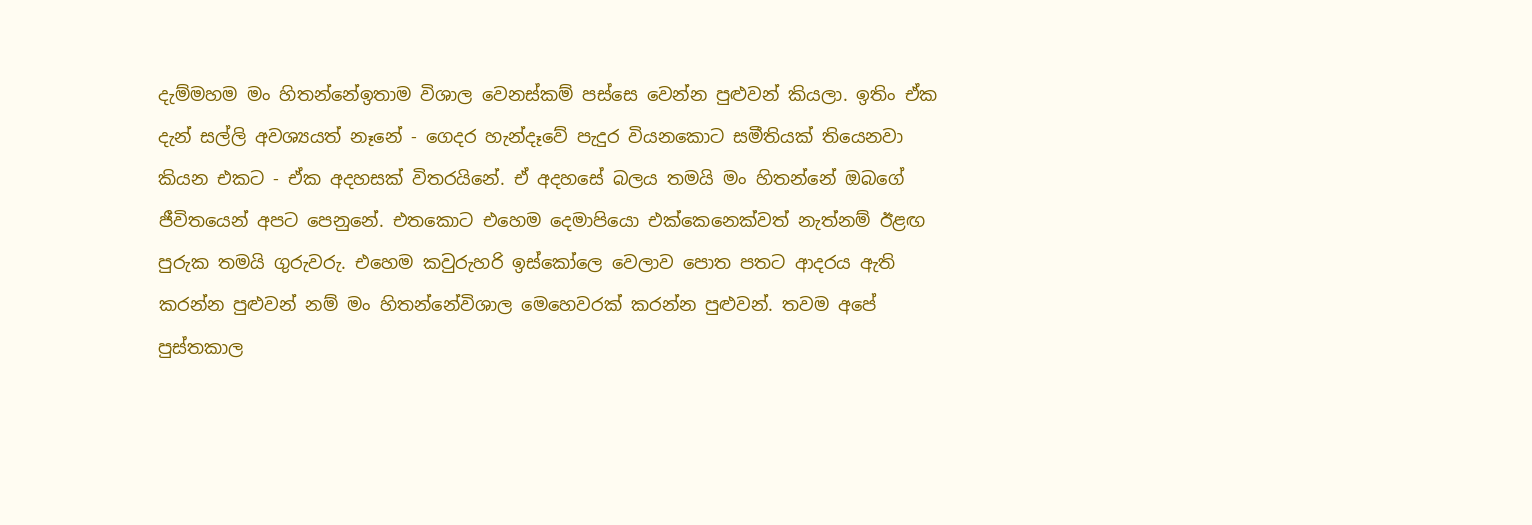දැම්මහම මං හිතන්නේඉතාම විශාල වෙනස්කම් පස්සෙ වෙන්න පුළුවන් කියලා. ඉතිං ඒක දැන් සල්ලි අවශ්‍යයත් නෑනේ - ගෙදර හැන්දෑවේ පැදුර වියනකොට සමීතියක් තියෙනවා කියන එකට - ඒක අදහසක් විතරයිනේ. ඒ අදහසේ බලය තමයි මං හිතන්නේ ඔබගේ ජීවිතයෙන් අපට පෙනුනේ. එතකොට එහෙම දෙමාපියො එක්කෙනෙක්වත් නැත්නම් ඊළඟ පුරුක තමයි ගුරුවරු. එහෙම කවුරුහරි ඉස්කෝලෙ වෙලාව පොත පතට ආදරය ඇති කරන්න පුළුවන් නම් මං හිතන්නේවිශාල මෙහෙවරක් කරන්න පුළුවන්. තවම අපේ පුස්තකාල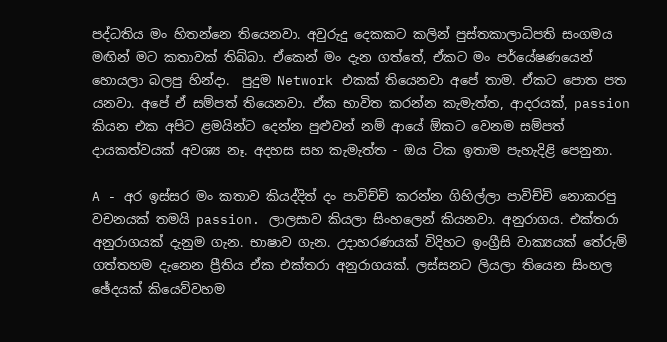පද්ධතිය මං හිතන්නෙ තියෙනවා. අවුරුදු දෙකකට කලින් පුස්තකාලාධිපති සංගමය මඟින් මට කතාවක් තිබ්බා. ඒකෙන් මං දැන ගත්තේ, ඒකට මං පර්යේෂණයෙන් හොයලා බලපු හින්දා.  පුදුම Network එකක් තියෙනවා අපේ තාම. ඒකට පොත පත යනවා. අපේ ඒ සම්පත් තියෙනවා. ඒක භාවිත කරන්න කැමැත්ත, ආදරයක්, passion කියන එක අපිට ළමයින්ට දෙන්න පුළුවන් නම් ආයේ ඕකට වෙනම සම්පත් දායකත්වයක් අවශ්‍ය නෑ. අදහස සහ කැමැත්ත - ඔය ටික ඉතාම පැහැදිළි පෙනුනා.

A - අර ඉස්සර මං කතාව කියද්දිත් දං පාවිච්චි කරන්න ගිහිල්ලා පාවිච්චි නොකරපු වචනයක් තමයි passion. ලාලසාව කියලා සිංහලෙන් කියනවා. අනුරාගය. එක්තරා අනුරාගයක් දැනුම ගැන. භාෂාව ගැන. උදාහරණයක් විදිහට ඉංග්‍රීසි වාක්‍යයක් තේරුම් ගත්තහම දැනෙන ප්‍රීතිය ඒක එක්තරා අනුරාගයක්. ලස්සනට ලියලා තියෙන සිංහල ඡේදයක් කියෙව්වහම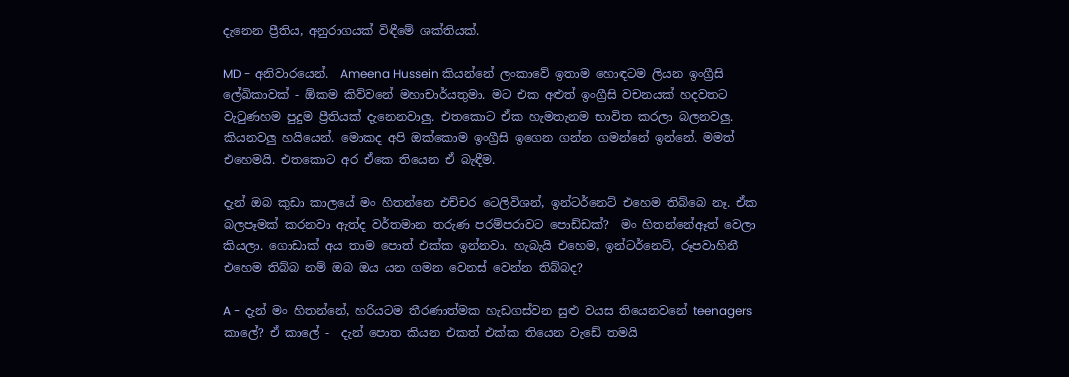දැනෙන ප්‍රීතිය, අනුරාගයක් විඳීමේ ශක්තියක්.

MD - අනිවාරයෙන්.  Ameena Hussein කියන්නේ ලංකාවේ ඉතාම හොඳටම ලියන ඉංග්‍රීසි ලේඛිකාවක් - ඕකම කිව්වනේ මහාචාර්යතුමා. මට එක අළුත් ඉංග්‍රීසි වචනයක් හදවතට වැටුණහම පුදුම ප්‍රීතියක් දැනෙනවාලු. එතකොට ඒක හැමතැනම භාවිත කරලා බලනවලු. කියනවලු හයියෙන්. මොකද අපි ඔක්කොම ඉංග්‍රීසි ඉගෙන ගන්න ගමන්නේ ඉන්නේ. මමත් එහෙමයි. එතකොට අර ඒකෙ තියෙන ඒ බැඳීම.

දැන් ඔබ කුඩා කාලයේ මං හිතන්නෙ එච්චර ටෙලිවිශන්, ඉන්ටර්නෙට් එහෙම තිබ්බෙ නෑ. ඒක බලපෑමක් කරනවා ඇත්ද වර්තමාන තරුණ පරම්පරාවට පොඩ්ඩක්?  මං හිතන්නේඈත් වෙලා කියලා. ගොඩාක් අය තාම පොත් එක්ක ඉන්නවා. හැබැයි එහෙම, ඉන්ටර්නෙට්, රූපවාහිනී එහෙම තිබ්බ නම් ඔබ ඔය යන ගමන වෙනස් වෙන්න තිබ්බද?

A - දැන් මං හිතන්නේ, හරියටම තීරණාත්මක හැඩගස්වන සුළු වයස තියෙනවනේ teenagers කාලේ? ඒ කාලේ -  දැන් පොත කියන එකත් එක්ක තියෙන වැඩේ තමයි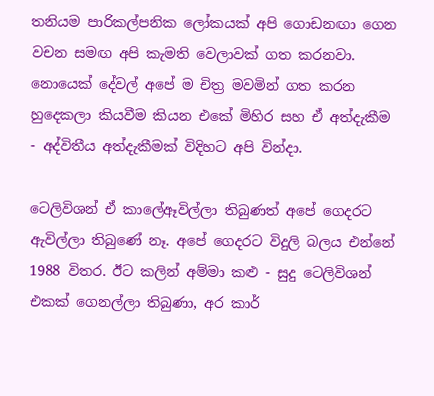තනියම පාරිකල්පනික ලෝකයක් අපි ගොඩනඟා ගෙන වචන සමඟ අපි කැමති වෙලාවක් ගත කරනවා. නොයෙක් දේවල් අපේ ම චිත්‍ර මවමින් ගත කරන හුදෙකලා කියවීම කියන එකේ මිහිර සහ ඒ අත්දැකීම - අද්විතීය අත්දැකීමක් විදිහට අපි වින්දා.

ටෙලිවිශන් ඒ කාලේඈවිල්ලා තිබුණත් අපේ ගෙදරට ඇවිල්ලා තිබුණේ නෑ. අපේ ගෙදරට විදුලි බලය එන්නේ 1988 විතර. ඊට කලින් අම්මා කළු - සුදු ටෙලිවිශන් එකක් ගෙනල්ලා තිබුණා, අර කාර්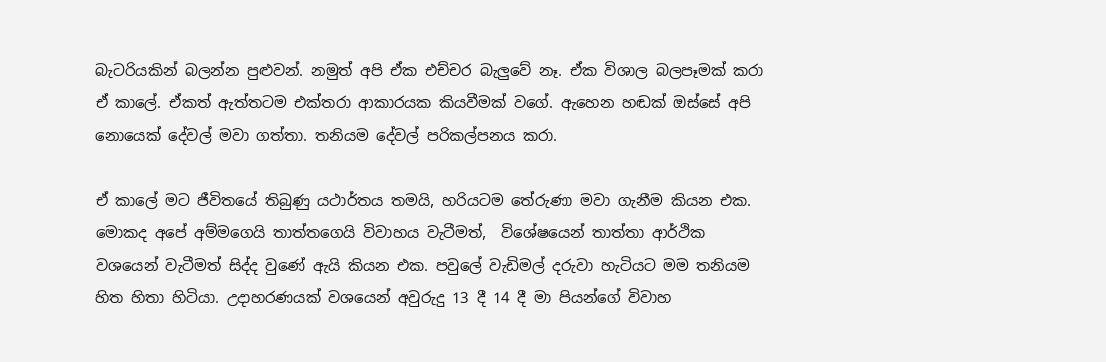බැටරියකින් බලන්න පුළුවන්. නමුත් අපි ඒක එච්චර බැලුවේ නෑ. ඒක විශාල බලපෑමක් කරා ඒ කාලේ. ඒකත් ඇත්තටම එක්තරා ආකාරයක කියවීමක් වගේ. ඇහෙන හඬක් ඔස්සේ අපි නොයෙක් දේවල් මවා ගත්තා. තනියම දේවල් පරිකල්පනය කරා.

ඒ කාලේ මට ජීවිතයේ තිබුණු යථාර්තය තමයි, හරියටම තේරුණා මවා ගැනීම කියන එක. මොකද අපේ අම්මගෙයි තාත්තගෙයි විවාහය වැටීමත්,  විශේෂයෙන් තාත්තා ආර්ථික වශයෙන් වැටීමත් සිද්ද වුණේ ඇයි කියන එක. පවුලේ වැඩිමල් දරුවා හැටියට මම තනියම හිත හිතා හිටියා. උදාහරණයක් වශයෙන් අවුරුදු 13 දී 14 දී මා පියන්ගේ විවාහ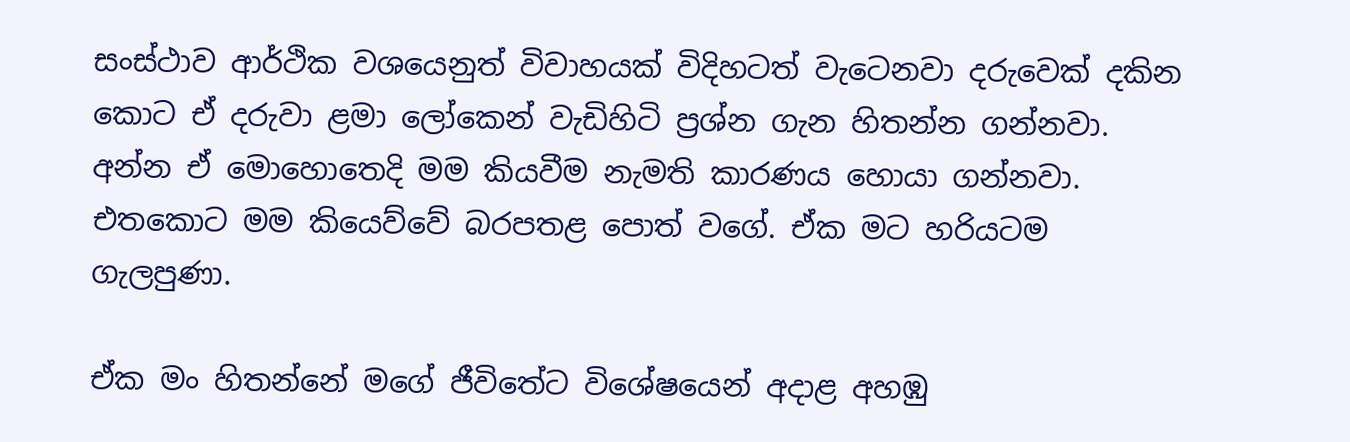සංස්ථාව ආර්ථික වශයෙනුත් විවාහයක් විදිහටත් වැටෙනවා දරුවෙක් දකින කොට ඒ දරුවා ළමා ලෝකෙන් වැඩිහිටි ප්‍රශ්න ගැන හිතන්න ගන්නවා. අන්න ඒ මොහොතෙදි මම කියවීම නැමති කාරණය හොයා ගන්නවා. එතකොට මම කියෙව්වේ බරපතළ පොත් වගේ. ඒක මට හරියටම ගැලපුණා.

ඒක මං හිතන්නේ මගේ ජීවිතේට විශේෂයෙන් අදාළ අහඹු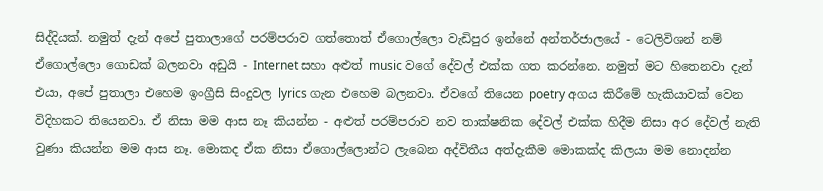සිද්දියක්. නමුත් දැන් අපේ පුතාලාගේ පරම්පරාව ගත්තොත් ඒගොල්ලො වැඩිපුර ඉන්නේ අන්තර්ජාලයේ - ටෙලිවිශන් නම් ඒගොල්ලො ගොඩක් බලනවා අඩුයි - Internet සහා අළුත් music වගේ දේවල් එක්ක ගත කරන්නෙ. නමුත් මට හිතෙනවා දැන් එයා, අපේ පුතාලා එහෙම ඉංග්‍රීසි සිංදුවල lyrics ගැන එහෙම බලනවා. ඒවගේ තියෙන poetry අගය කිරීමේ හැකියාවක් වෙන විදිහකට තියෙනවා. ඒ නිසා මම ආස නෑ කියන්න - අළුත් පරම්පරාව නව තාක්ෂනික දේවල් එක්ක හිදීම නිසා අර දේවල් නැති වුණා කියන්න මම ආස නෑ. මොකද ඒක නිසා ඒගොල්ලොන්ට ලැබෙන අද්විතීය අත්දැකීම මොකක්ද කිලයා මම නොදන්න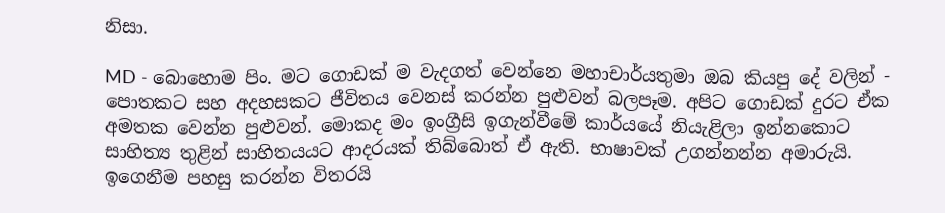නිසා.

MD - බොහොම පිං. මට ගොඩක් ම වැදගත් වෙන්නෙ මහාචාර්යතුමා ඔබ කියපු දේ වලින් - පොතකට සහ අදහසකට ජීවිතය වෙනස් කරන්න පුළුවන් බලපෑම. අපිට ගොඩක් දුරට ඒක අමතක වෙන්න පුළුවන්. මොකද මං ඉංග්‍රීසි ඉගැන්වීමේ කාර්යයේ නියැළිලා ඉන්නකොට සාහිත්‍ය තුළින් සාහිතයයට ආදරයක් තිබ්බොත් ඒ ඇති. භාෂාවක් උගන්නන්න අමාරුයි. ඉගෙනීම පහසු කරන්න විතරයි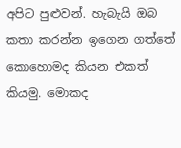අපිට පුළුවන්. හැබැයි ඔබ කතා කරන්න ඉගෙන ගත්තේ කොහොමද කියන එකත් කියමු. මොකද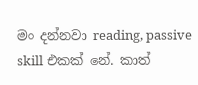මං දන්නවා reading, passive skill එකක් නේ. කාත්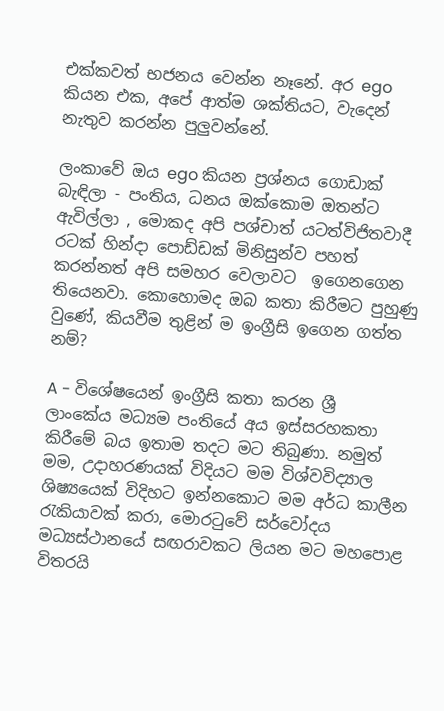එක්කවත් භජනය වෙන්න නෑනේ. අර ego කියන එක, අපේ ආත්ම ශක්තියට, වැදෙන් නැතුව කරන්න පුලුවන්නේ.

ලංකාවේ ඔය ego කියන ප්‍රශ්නය ගොඩාක් බැඳිලා - පංතිය, ධනය ඔක්කොම ඔතන්ට ඇවිල්ලා , මොකද අපි පශ්චාත් යටත්විජිතවාදී රටක් හින්දා පොඩ්ඩක් මිනිසුන්ව පහත් කරන්නත් අපි සමහර වෙලාවට  ඉගෙනගෙන තියෙනවා. කොහොමද ඔබ කතා කිරීමට පුහුණු වුණේ, කියවීම තුළින් ම ඉංග්‍රීසි ඉගෙන ගත්ත නම්?

A - විශේෂයෙන් ඉංග්‍රීසි කතා කරන ශ්‍රී ලාංකේය මධ්‍යම පංතියේ අය ඉස්සරහකතා කිරීමේ බය ඉතාම තදට මට තිබුණා. නමුත් මම, උදාහරණයක් විදියට මම විශ්වවිද්‍යාල ශිෂ්‍යයෙක් විදිහට ඉන්නකොට මම අර්ධ කාලීන රැකියාවක් කරා, මොරටුවේ සර්වෝදය මධ්‍යස්ථානයේ සඟරාවකට ලියන මට මහපොළ විතරයි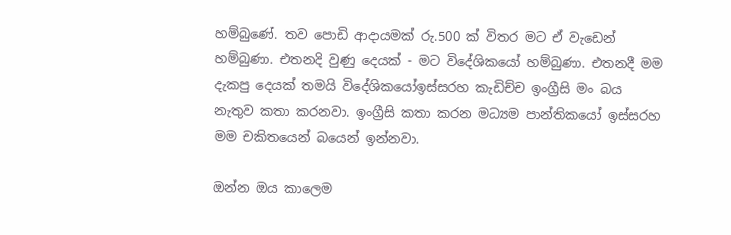හම්බුණේ. තව පොඩි ආදායමක් රු.500 ක් විතර මට ඒ වැඩෙන් හම්බුණා. එතනදි වුණු දෙයක් - මට විදේශිකයෝ හම්බුණා. එතනදී මම දැකපු දෙයක් තමයි විදේශිකයෝඉස්සරහ කැඩිච්ච ඉංග්‍රීසි මං බය නැතුව කතා කරනවා. ඉංග්‍රීසි කතා කරන මධ්‍යම පාන්තිකයෝ ඉස්සරහ මම චකිතයෙන් බයෙන් ඉන්නවා.

ඔන්න ඔය කාලෙම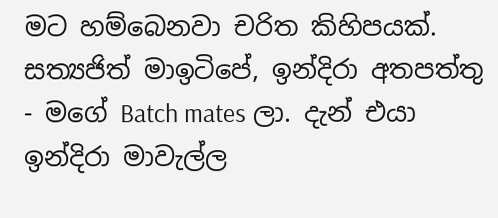මට හම්බෙනවා චරිත කිහිපයක්. සත්‍යජිත් මාඉටිපේ, ඉන්දිරා අතපත්තු - මගේ Batch mates ලා. දැන් එයා ඉන්දිරා මාවැල්ල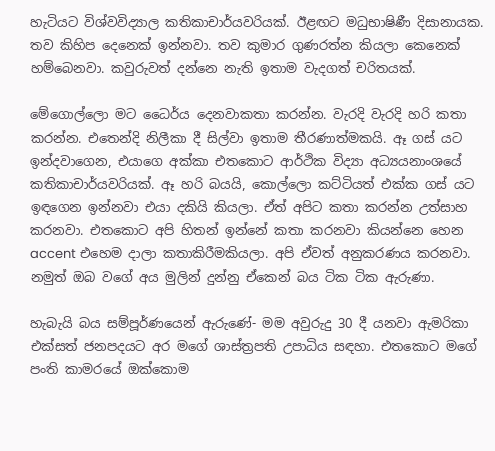හැටියට විශ්වවිද්‍යාල කතිකාචාර්යවරියක්. ඊළඟට මධුභාෂිණී දිසානායක. තව කිහිප දෙනෙක් ඉන්නවා. තව කුමාර ගුණරත්න කියලා කෙනෙක් හම්බෙනවා. කවුරුවත් දන්නෙ නැති ඉතාම වැදගත් චරිතයක්.

මේගොල්ලො මට ධෛර්ය දෙනවාකතා කරන්න. වැරදි වැරදි හරි කතා කරන්න. එතෙන්දි නිලීකා දී සිල්වා ඉතාම තීරණාත්මකයි. ඈ ගස් යට ඉන්දවාගෙන, එයාගෙ අක්කා එතකොට ආර්ථික විද්‍යා අධ්‍යයනාංශයේ කතිකාචාර්යවරියක්. ඈ හරි බයයි, කොල්ලො කට්ටියත් එක්ක ගස් යට ඉඳගෙන ඉන්නවා එයා දකියි කියලා. ඒත් අපිට කතා කරන්න උත්සාහ කරනවා. එතකොට අපි හිතන් ඉන්නේ කතා කරනවා කියන්නෙ හෙන accent එහෙම දාලා කතාකිරීමකියලා. අපි ඒවත් අනුකරණය කරනවා. නමුත් ඔබ වගේ අය මුලින් දුන්නු ඒකෙන් බය ටික ටික ඇරුණා.

හැබැයි බය සම්පූර්ණයෙන් ඇරුණේ- මම අවුරුදු 30 දී යනවා ඇමරිකා එක්සත් ජනපදයට අර මගේ ශාස්ත්‍රපති උපාධිය සඳහා. එතකොට මගේ පංති කාමරයේ ඔක්කොම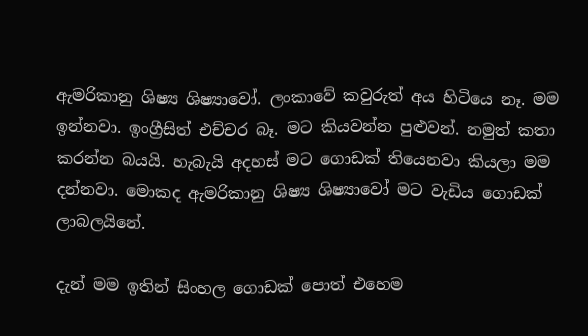ඇමරිකානු ශිෂ්‍ය ශිෂ්‍යාවෝ. ලංකාවේ කවුරුත් අය හිටියෙ නෑ. මම ඉන්නවා. ඉංග්‍රීසිත් එච්චර බෑ. මට කියවන්න පුළුවන්. නමුත් කතා කරන්න බයයි. හැබැයි අදහස් මට ගොඩක් තියෙනවා කියලා මම දන්නවා. මොකද ඇමරිකානු ශිෂ්‍ය ශිෂ්‍යාවෝ මට වැඩිය ගොඩක් ලාබලයිනේ.

දැන් මම ඉතින් සිංහල ගොඩක් පොත් එහෙම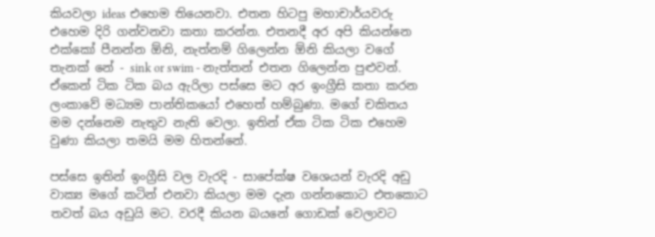කියවලා ideas එහෙම තියෙනවා. එතන හිටපු මහාචාර්යවරු එහෙම දිරි ගන්වනවා කතා කරන්න. එතනදී අර අපි කියන්නෙ එක්කෝ පීනන්න ඕනි, නැත්නම් ගිලෙන්න ඕනි කියලා වගේ තැනක් නේ - sink or swim - නැත්තන් එතන ගිලෙන්න පුළුවන්. ඒකෙන් ටික ටික බය ඇරිලා පස්සෙ මට අර ඉංග්‍රීසි කතා කරන ලංකාවේ මධ්‍යම පාන්තිකයෝ එහෙත් හම්බුණා. මගේ චකිතය මම දන්නෙම නැතුව නැති වෙලා. ඉතින් ඒක ටික ටික එහෙම වුණා කියලා තමයි මම හිතන්නේ.

පස්සෙ ඉතින් ඉංග්‍රීසි වල වැරදි - සාපේක්ෂ වශෙයන් වැරදි අඩු වාක්‍ය මගේ කටින් එනවා කියලා මම දැන ගන්නකොට එතකොට තවත් බය අඩුයි මට. වරදී කියන බයනේ ගොඩක් වෙලාවට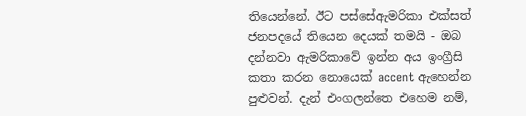තියෙන්නේ. ඊට පස්සේඇමරිකා එක්සත් ජනපදයේ තියෙන දෙයක් තමයි - ඔබ දන්නවා ඇමරිකාවේ ඉන්න අය ඉංග්‍රීසි කතා කරන නොයෙක් accent ඇහෙන්න පුළුවන්. දැන් එංගලන්තෙ එහෙම නම්,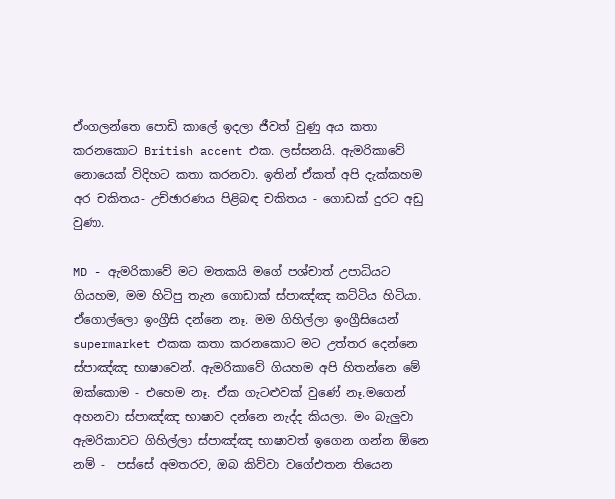ඒංගලන්තෙ පොඩි කාලේ ඉදලා ජීවත් වුණු අය කතා කරනකොට British accent එක. ලස්සනයි. ඇමරිකාවේ නොයෙක් විදිහට කතා කරනවා. ඉතින් ඒකත් අපි දැක්කහම අර චකිතය- උච්ඡාරණය පිළිබඳ චකිතය - ගොඩක් දුරට අඩු වුණා.

MD - ඇමරිකාවේ මට මතකයි මගේ පශ්චාත් උපාධියට ගියහම, මම හිටිපු තැන ගොඩාක් ස්පාඤ්ඤ කට්ටිය හිටියා. ඒගොල්ලො ඉංග්‍රීසි දන්නෙ නෑ. මම ගිහිල්ලා ඉංග්‍රීසියෙන් supermarket එකක කතා කරනකොට මට උත්තර දෙන්නෙ ස්පාඤ්ඤ භාෂාවෙන්. ඇමරිකාවේ ගියහම අපි හිතන්නෙ මේ ඔක්කොම - එහෙම නෑ. ඒක ගැටළුවක් වුණේ නෑ.මගෙන් අහනවා ස්පාඤ්ඤ භාෂාව දන්නෙ නැද්ද කියලා. මං බැලුවා ඇමරිකාවට ගිහිල්ලා ස්පාඤ්ඤ භාෂාවත් ඉගෙන ගන්න ඕනෙ නම් -  පස්සේ අමතරව, ඔබ කිව්වා වගේඑතන තියෙන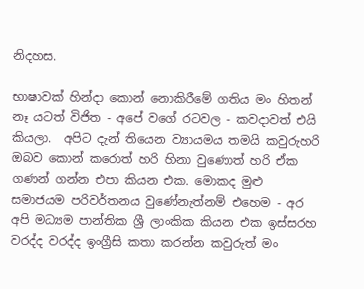නිදහස.

භාෂාවක් හින්දා කොන් නොකිරීමේ ගතිය මං හිතන් නෑ යටත් විජිත - අපේ වගේ රටවල - කවදාවත් එයි කියලා.  අපිට දැන් තියෙන ව්‍යායමය තමයි කවුරුහරි ඔබව කොන් කරොත් හරි හිනා වුණොත් හරි ඒක ගණන් ගන්න එපා කියන එක. මොකද මුළු සමාජයම පරිවර්තනය වුණේනැත්නම් එහෙම - අර අපි මධ්‍යම පාන්තික ශ්‍රී ලාංකික කියන එක ඉස්සරහ වරද්ද වරද්ද ඉංග්‍රීසි කතා කරන්න කවුරුත් මං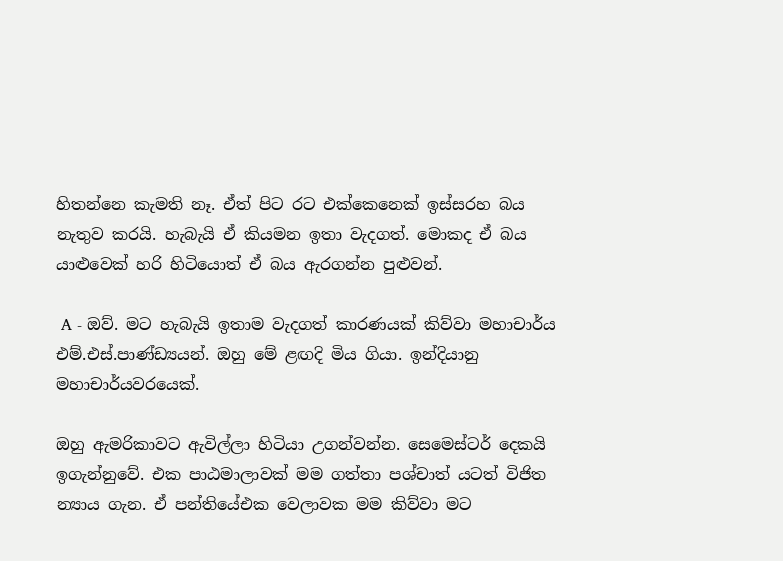හිතන්නෙ කැමති නෑ. ඒත් පිට රට එක්කෙනෙක් ඉස්සරහ බය නැතුව කරයි. හැබැයි ඒ කියමන ඉතා වැදගත්. මොකද ඒ බය යාළුවෙක් හරි හිටියොත් ඒ බය ඇරගන්න පුළුවන්.

 A - ඔව්. මට හැබැයි ඉතාම වැදගත් කාරණයක් කිව්වා මහාචාර්ය එම්.එස්.පාණ්ඩ්‍යයන්‍. ඔහු මේ ළඟදි මිය ගියා‍. ඉන්දියානු මහාචාර්යවරයෙක්.

ඔහු ඇමරිකාවට ඇවිල්ලා හිටියා උගන්වන්න. සෙමෙස්ටර් දෙකයි ඉගැන්නුවේ. එක පාඨමාලාවක් මම ගත්තා පශ්චාත් යටත් විජිත න්‍යාය ගැන. ඒ පන්තියේඑක වෙලාවක මම කිව්වා මට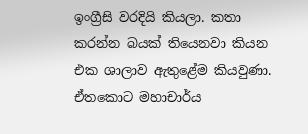ඉංග්‍රීසි වරදියි කියලා. කතා කරන්න බයක් තියෙනවා කියන එක ශාලාව ඇතුළේම කියවුණා. ඒතකොට මහාචාර්ය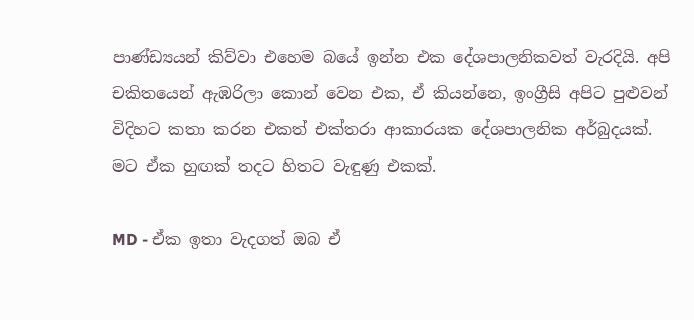පාණ්ඩ්‍යයන් කිව්වා එහෙම බයේ ඉන්න එක දේශපාලනිකවත් වැරදියි. අපි චකිතයෙන් ඇඹරිලා කොන් වෙන එක, ඒ කියන්නෙ, ඉංග්‍රීසි අපිට පුළුවන් විදිහට කතා කරන එකත් එක්තරා ආකාරයක දේශපාලනික අර්බුදයක්. මට ඒක හුඟක් තදට හිතට වැඳුණු එකක්.

MD - ඒක ඉතා වැදගත් ඔබ ඒ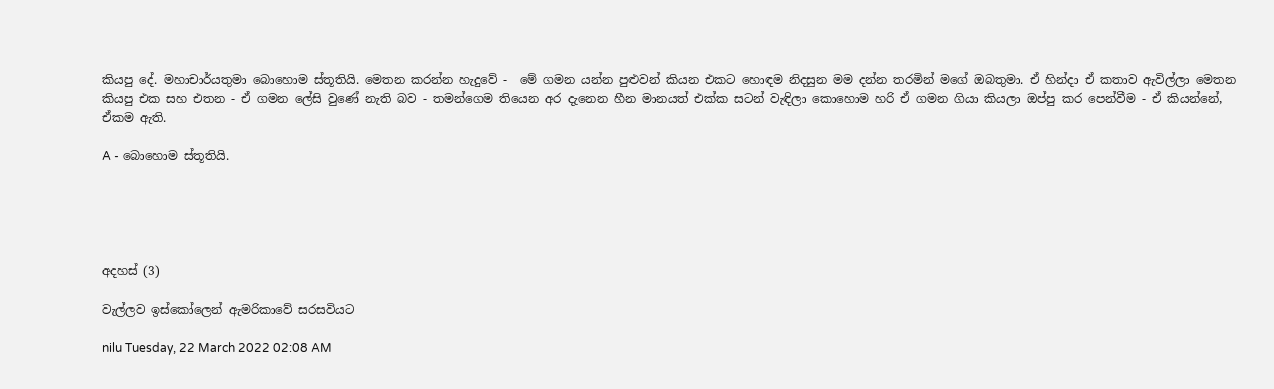කියපු දේ. මහාචාර්යතුමා බොහොම ස්තූතියි. මෙතන කරන්න හැදුවේ -  මේ ගමන යන්න පුළුවන් කියන එකට හොඳම නිදසුන මම දන්න තරමින් මගේ ඔබතුමා. ඒ හින්දා ඒ කතාව ඇවිල්ලා මෙතන කියපු එක සහ එතන - ඒ ගමන ලේසි වුණේ නැති බව - තමන්ගෙම තියෙන අර දැනෙන හීන මානයත් එක්ක සටන් වැඳිලා කොහොම හරි ඒ ගමන ගියා කියලා ඔප්පු කර පෙන්වීම - ඒ කියන්නේ, ඒකම ඇති.

A - බොහොම ස්තූතියි.





අදහස් (3)

වැල්ලව ඉස්කෝලෙන් ඇමරිකාවේ සරසවියට

nilu Tuesday, 22 March 2022 02:08 AM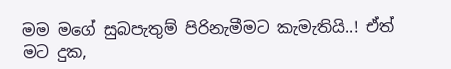මම මගේ සුබපැතුම් පිරිනැමීමට කැමැතියි..! ඒත් මට දුක,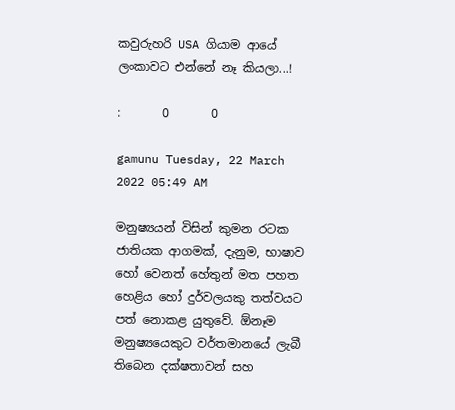කවුරුහරි USA ගියාම ආයේ ලංකාවට එන්නේ නෑ කියලා...!

:       0       0

gamunu Tuesday, 22 March 2022 05:49 AM

මනුෂ්‍යයන් විසින් කුමන රටක ජාතියක ආගමක්, දැනුම, භාෂාව හෝ වෙනත් හේතුන් මත පහත හෙළිය හෝ දුර්වලයකු තත්වයට පත් නොකළ යුතුවේ. ඕනෑම මනුෂ්‍යයෙකුට වර්තමානයේ ලැබී තිබෙන දක්ෂතාවන් සහ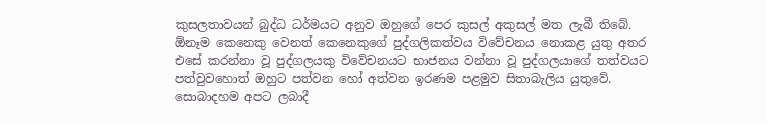කුසලතාවයන් බුද්ධ ධර්මයට අනුව ඔහුගේ පෙර කුසල් අකුසල් මත ලැබී තිබේ. ඕනෑම කෙනෙකු වෙනත් කෙනෙකුගේ පුද්ගලිකත්වය විවේචනය නොකළ යුතු අතර එසේ කරන්නා වූ පුද්ගලයකු විවේචනයට භාජනය වන්නා වූ පුද්ගලයාගේ තත්වයට පත්වුවහොත් ඔහුට පත්වන හෝ අත්වන ඉරණම පළමුව සිතාබැලිය යුතුවේ. සොබාදහම අපට ලබාදී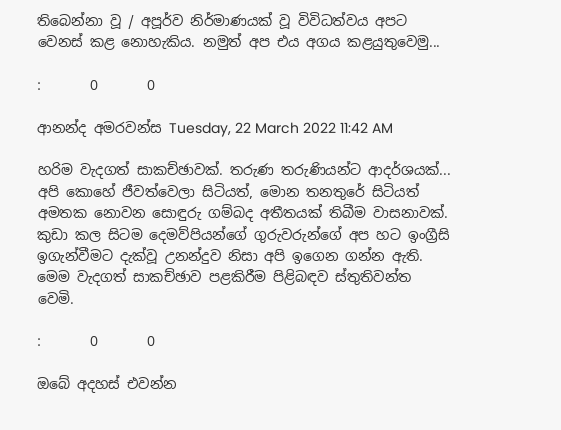තිබෙන්නා වූ / අපූර්ව නිර්මාණයක් වූ විවිධත්වය අපට වෙනස් කළ නොහැකිය. නමුත් අප එය අගය කළයුතුවෙමු...

:       0       0

ආනන්ද අමරවන්ස Tuesday, 22 March 2022 11:42 AM

හරිම වැදගත් සාකච්ඡාවක්. තරුණ තරුණියන්ට ආදර්ශයක්... අපි කොහේ ජීවත්වෙලා සිටියත්, මොන තනතුරේ සිටියත් අමතක නොවන සොඳුරු ගම්බද අතීතයක් තිබීම වාසනාවක්. කුඩා කල සිටම දෙමව්පියන්ගේ ගුරුවරුන්ගේ අප හට ඉංග්‍රීසි ඉගැන්වීමට දැක්වූ උනන්දුව නිසා අපි ඉගෙන ගන්න ඇති. මෙම වැදගත් සාකච්ඡාව පළකිරීම පිළිබඳව ස්තුතිවන්ත වෙමි.

:       0       0

ඔබේ අදහස් එවන්න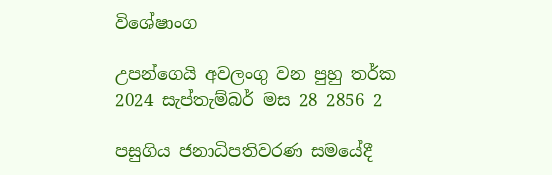විශේෂාංග

උපන්ගෙයි අවලංගු වන පුහු තර්ක
2024 සැප්තැම්බර් මස 28 2856 2

පසුගිය ජනාධිපතිවරණ සමයේදී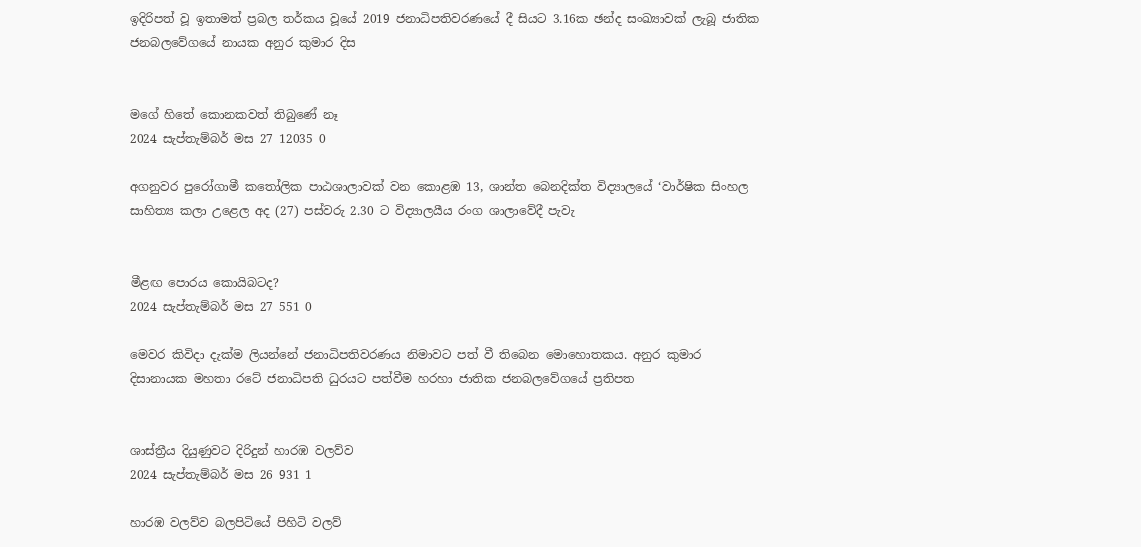ඉදිරිපත් වූ ඉතාමත් ප්‍රබල තර්කය වූයේ 2019 ජනාධිපතිවරණයේ දී සියට 3.16ක ඡන්ද සංඛ්‍යාවක් ලැබූ ජාතික ජනබලවේගයේ නායක අනුර කුමාර දිස


මගේ හිතේ කොනකවත් තිබුණේ නෑ
2024 සැප්තැම්බර් මස 27 12035 0

අගනුවර පුරෝගාමී කතෝලික පාඨශාලාවක් වන කොළඹ 13, ශාන්ත බෙනදික්ත විද්‍යාලයේ ‘වාර්ෂික සිංහල සාහිත්‍ය කලා උළෙල අද (27) පස්වරු 2.30 ට විද්‍යාලයීය රංග ශාලාවේදී පැවැ


මීළඟ පොරය කොයිබටද?
2024 සැප්තැම්බර් මස 27 551 0

මෙවර කිවිදා දැක්ම ලියන්නේ ජනාධිපතිවරණය නිමාවට පත් වී තිබෙන මොහොතකය. අනුර කුමාර දිසානායක මහතා රටේ ජනාධිපති ධුරයට පත්වීම හරහා ජාතික ජනබලවේගයේ ප්‍රතිපත


ශාස්ත්‍රීය දියුණුවට දිරිදුන් හාරඹ වලව්ව
2024 සැප්තැම්බර් මස 26 931 1

හාරඹ වලව්ව බලපිටියේ පිහිටි වලව්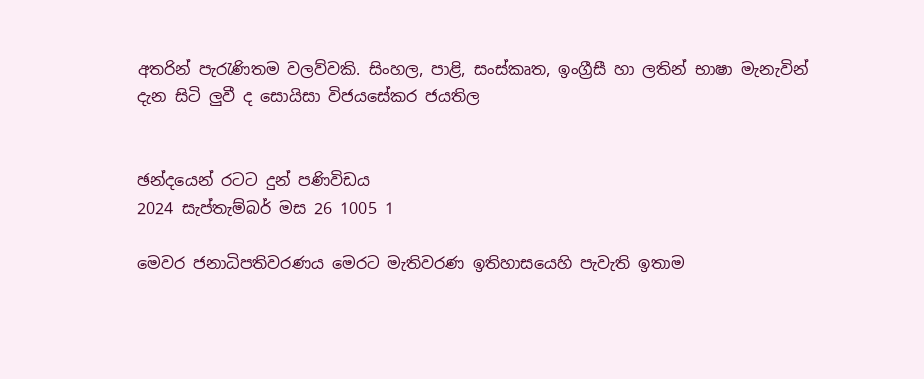අතරින් පැරැණිතම වලව්වකි. සිංහල, පාළි, සංස්කෘත, ඉංග්‍රීසී හා ලතින් භාෂා මැනැවින් දැන සිටි ලු‍වී ද සොයිසා විජයසේකර ජයතිල


ඡන්දයෙන් රටට දුන් පණිවිඩය
2024 සැප්තැම්බර් මස 26 1005 1

මෙවර ජනාධිපතිවරණය මෙරට මැතිවරණ ඉතිහාසයෙහි පැවැති ඉතාම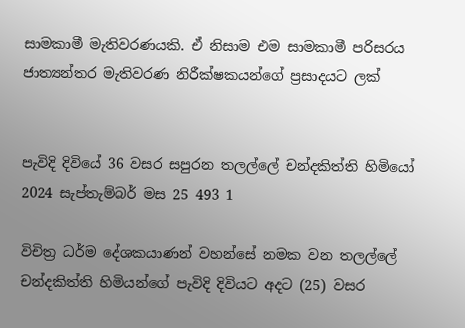සාමකාමී මැතිවරණයකි. ඒ නිසාම එම සාමකාමී පරිසරය ජාත්‍යන්තර මැතිවරණ නිරීක්ෂකයන්ගේ ප්‍රසාදයට ලක්


පැවිදි දිවියේ 36 වසර සපුරන තලල්ලේ චන්දකිත්ති හිමියෝ
2024 සැප්තැම්බර් මස 25 493 1

විචිත්‍ර ධර්ම දේශකයාණන් වහන්සේ නමක වන තලල්ලේ චන්දකිත්ති හිමියන්ගේ පැවිදි දිවියට අදට (25) වසර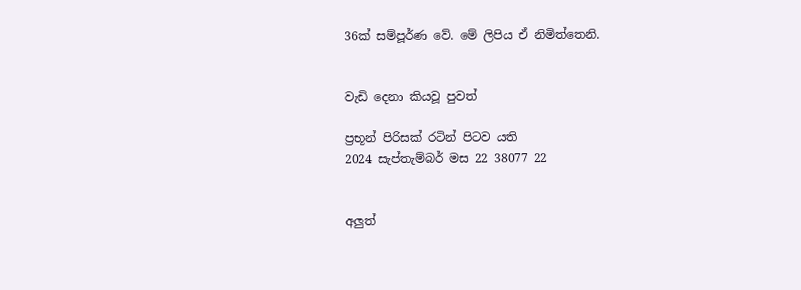36ක් සම්පූර්ණ වේ. මේ ලිපිය ඒ නිමිත්තෙනි.


වැඩි දෙනා කියවූ පුවත්

ප්‍රභූන් පිරිසක් රටින් පිටව යති
2024 සැප්තැම්බර් මස 22 38077 22


අලුත්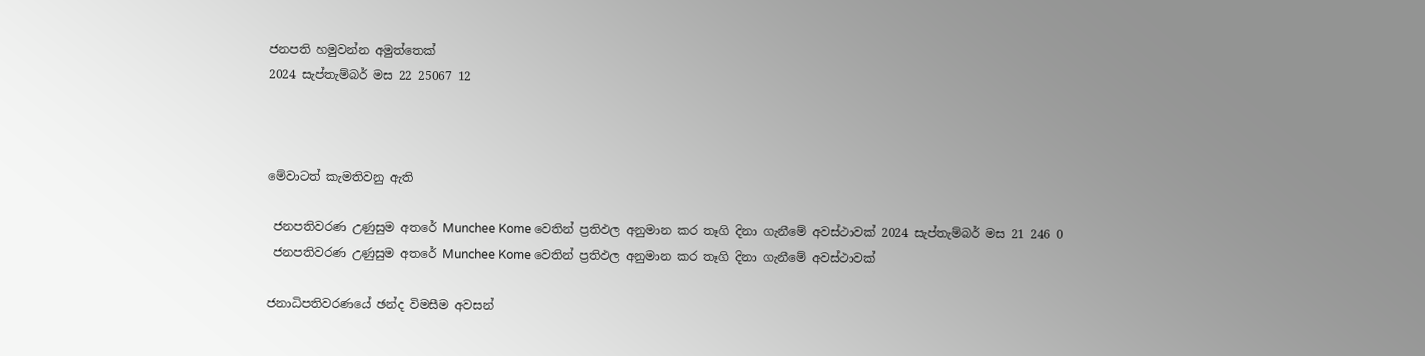ජනපති හමුවන්න අමුත්තෙක්
2024 සැප්තැම්බර් මස 22 25067 12



මේවාටත් කැමතිවනු ඇති

 ජනපතිවරණ උණුසුම අතරේ Munchee Kome වෙතින් ප්‍රතිඵල අනුමාන කර තෑගි දිනා ගැනීමේ අවස්ථාවක් 2024 සැප්තැම්බර් මස 21 246 0
 ජනපතිවරණ උණුසුම අතරේ Munchee Kome වෙතින් ප්‍රතිඵල අනුමාන කර තෑගි දිනා ගැනීමේ අවස්ථාවක්

ජනාධිපතිවරණයේ ඡන්ද විමසීම අවසන්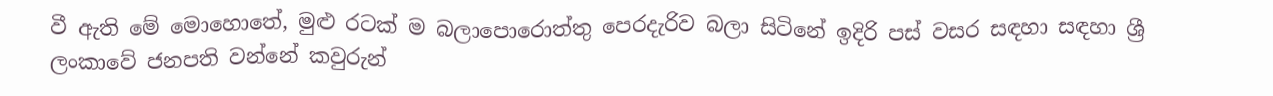වී ඇති මේ මොහොතේ, මුළු රටක් ම බලාපොරොත්තු පෙරදැරිව බලා සිටිනේ ඉදිරි පස් වසර සඳහා සඳහා ශ්‍රී ලංකාවේ ජනපති වන්නේ කවුරුන්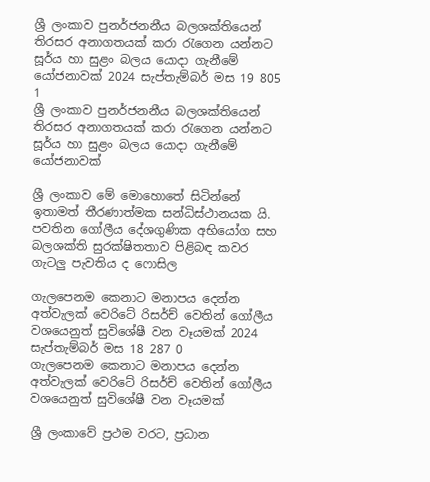ශ්‍රී ලංකාව පුනර්ජනනීය බලශක්තියෙන් තිරසර අනාගතයක් කරා රැගෙන යන්නට සූර්ය හා සුළං බලය යොදා ගැනීමේ යෝජනාවක් 2024 සැප්තැම්බර් මස 19 805 1
ශ්‍රී ලංකාව පුනර්ජනනීය බලශක්තියෙන් තිරසර අනාගතයක් කරා රැගෙන යන්නට සූර්ය හා සුළං බලය යොදා ගැනීමේ යෝජනාවක්

ශ්‍රී ලංකාව මේ මොහොතේ සිටින්නේ ඉතාමත් තීරණාත්මක සන්ධිස්ථානයක යි. පවතින ගෝලීය දේශගුණික අභියෝග සහ බලශක්ති සුරක්ෂිතතාව පිළිබඳ කවර ගැටලු පැවතිය ද ෆොසිල

ගැලපෙනම කෙනාට මනාපය දෙන්න අත්වැලක් වෙරිටේ රිසර්ච් වෙතින් ගෝලීය වශයෙනුත් සුවිශේෂී වන වෑයමක් 2024 සැප්තැම්බර් මස 18 287 0
ගැලපෙනම කෙනාට මනාපය දෙන්න අත්වැලක් වෙරිටේ රිසර්ච් වෙතින් ගෝලීය වශයෙනුත් සුවිශේෂී වන වෑයමක්

ශ්‍රී ලංකාවේ ප්‍රථම වරට, ප්‍රධාන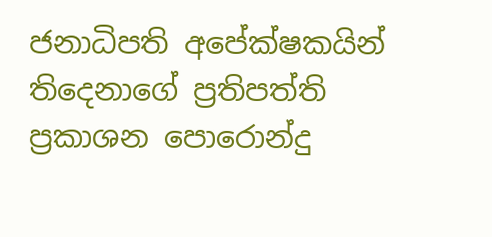ජනාධිපති අපේක්ෂකයින් තිදෙනාගේ ප්‍රතිපත්ති ප්‍රකාශන පොරොන්දු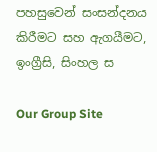පහසුවෙන් සංසන්දනය කිරීමට සහ ඇගයීමට, ඉංග්‍රීසි, සිංහල ස

Our Group Site